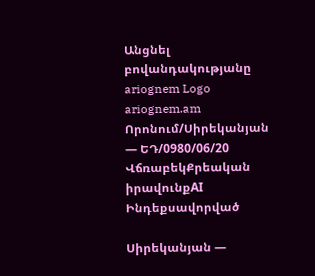Անցնել բովանդակությանը
ariognem Logo
ariognem.am
Որոնում/Սիրեկանյան — ԵԴ/0980/06/20
ՎճռաբեկՔրեական իրավունքAI Ինդեքսավորված

Սիրեկանյան —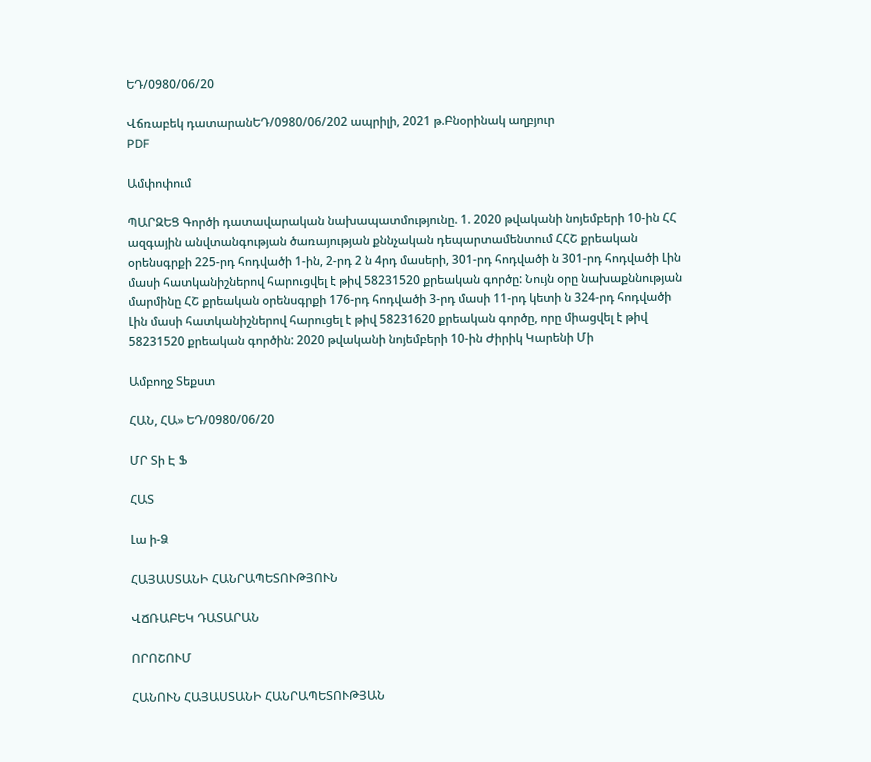ԵԴ/0980/06/20

Վճռաբեկ դատարանԵԴ/0980/06/202 ապրիլի, 2021 թ.Բնօրինակ աղբյուր
PDF

Ամփոփում

ՊԱՐԶԵՑ Գործի դատավարական նախապատմությունը. 1. 2020 թվականի նոյեմբերի 10-ին ՀՀ ազգային անվտանգության ծառայության քննչական դեպարտամենտում ՀՀՇ քրեական օրենսգրքի 225-րդ հոդվածի 1-ին, 2-րդ 2 ն 4րդ մասերի, 301-րդ հոդվածի ն 301-րդ հոդվածի Լին մասի հատկանիշներով հարուցվել է թիվ 58231520 քրեական գործը: Նույն օրը նախաքննության մարմինը ՀՇ քրեական օրենսգրքի 176-րդ հոդվածի 3-րդ մասի 11-րդ կետի ն 324-րդ հոդվածի Լին մասի հատկանիշներով հարուցել է թիվ 58231620 քրեական գործը, որը միացվել է թիվ 58231520 քրեական գործին: 2020 թվականի նոյեմբերի 10-ին Ժիրիկ Կարենի Մի

Ամբողջ Տեքստ

ՀԱՆ, ՀԱ» ԵԴ/0980/06/20

ՄՐ Տի Է Ֆ

ՀԱՏ

Լա ի-Ձ

ՀԱՅԱՍՏԱՆԻ ՀԱՆՐԱՊԵՏՈՒԹՅՈՒՆ

ՎՃՌԱԲԵԿ ԴԱՏԱՐԱՆ

ՈՐՈՇՈՒՄ

ՀԱՆՈՒՆ ՀԱՅԱՍՏԱՆԻ ՀԱՆՐԱՊԵՏՈՒԹՅԱՆ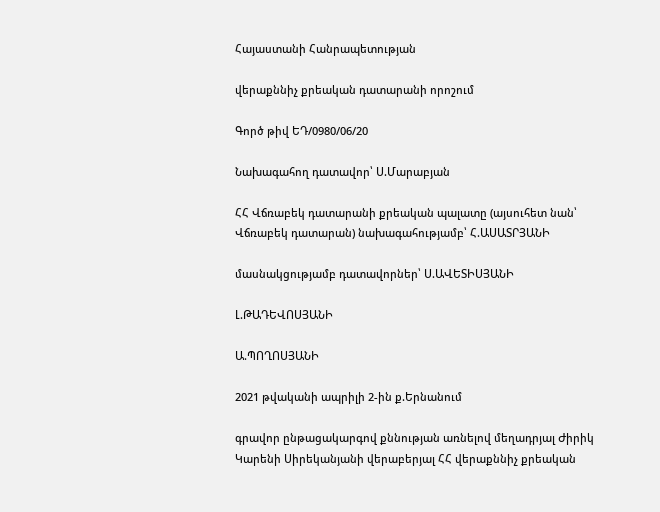Հայաստանի Հանրապետության

վերաքննիչ քրեական դատարանի որոշում

Գործ թիվ ԵԴ/0980/06/20

Նախագահող դատավոր՝ Ս.Մարաբյան

ՀՀ Վճռաբեկ դատարանի քրեական պալատը (այսուհետ նան՝ Վճռաբեկ դատարան) նախագահությամբ՝ Հ.ԱՍԱՏՐՅԱՆԻ

մասնակցությամբ դատավորներ՝ Ս.ԱՎԵՏԻՍՅԱՆԻ

Լ.ԹԱԴԵՎՈՍՅԱՆԻ

Ա.ՊՈՂՈՍՅԱՆԻ

2021 թվականի ապրիլի 2-ին ք.Երնանում

գրավոր ընթացակարգով քննության առնելով մեղադրյալ Ժիրիկ Կարենի Սիրեկանյանի վերաբերյալ ՀՀ վերաքննիչ քրեական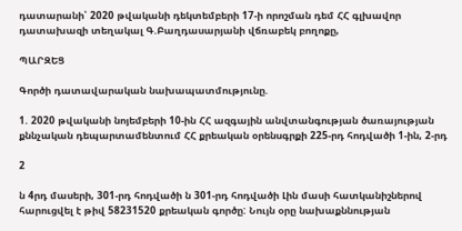դատարանի՝ 2020 թվականի դեկտեմբերի 17-ի որոշման դեմ ՀՀ գլխավոր դատախազի տեղակալ Գ.Բաղդասարյանի վճռաբեկ բողոքը,

ՊԱՐԶԵՑ

Գործի դատավարական նախապատմությունը.

1. 2020 թվականի նոյեմբերի 10-ին ՀՀ ազգային անվտանգության ծառայության քննչական դեպարտամենտում ՀՀ քրեական օրենսգրքի 225-րդ հոդվածի 1-ին, 2-րդ

2

ն 4րդ մասերի, 301-րդ հոդվածի ն 301-րդ հոդվածի Լին մասի հատկանիշներով հարուցվել է թիվ 58231520 քրեական գործը: Նույն օրը նախաքննության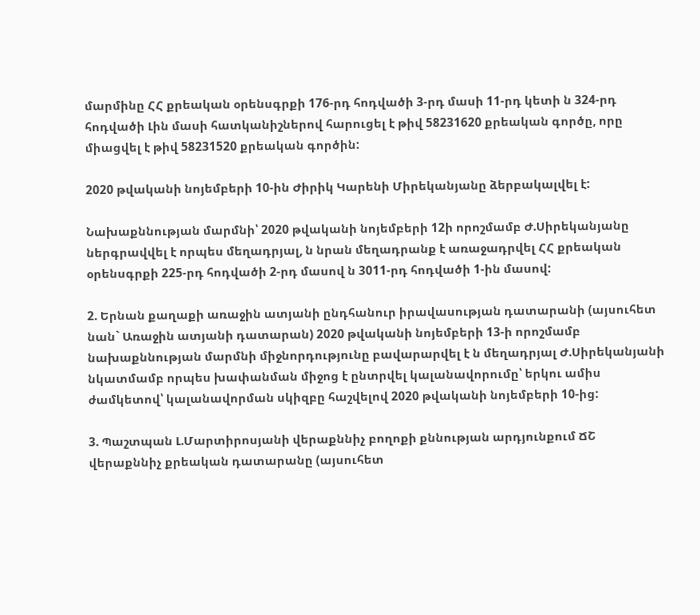մարմինը ՀՀ քրեական օրենսգրքի 176-րդ հոդվածի 3-րդ մասի 11-րդ կետի ն 324-րդ հոդվածի Լին մասի հատկանիշներով հարուցել է թիվ 58231620 քրեական գործը, որը միացվել է թիվ 58231520 քրեական գործին:

2020 թվականի նոյեմբերի 10-ին Ժիրիկ Կարենի Միրեկանյանը ձերբակալվել է:

Նախաքննության մարմնի՝ 2020 թվականի նոյեմբերի 12ի որոշմամբ Ժ.Սիրեկանյանը ներգրավվել է որպես մեղադրյալ, ն նրան մեղադրանք է առաջադրվել ՀՀ քրեական օրենսգրքի 225-րդ հոդվածի 2-րդ մասով ն 3011-րդ հոդվածի 1-ին մասով:

2. Երնան քաղաքի առաջին ատյանի ընդհանուր իրավասության դատարանի (այսուհետ նան` Առաջին ատյանի դատարան) 2020 թվականի նոյեմբերի 13-ի որոշմամբ նախաքննության մարմնի միջնորդությունը բավարարվել է ն մեղադրյալ Ժ.Սիրեկանյանի նկատմամբ որպես խափանման միջոց է ընտրվել կալանավորումը՝ երկու ամիս ժամկետով՝ կալանավորման սկիզբը հաշվելով 2020 թվականի նոյեմբերի 10-ից:

3. Պաշտպան Լ.Մարտիրոսյանի վերաքննիչ բողոքի քննության արդյունքում ՃՇ վերաքննիչ քրեական դատարանը (այսուհետ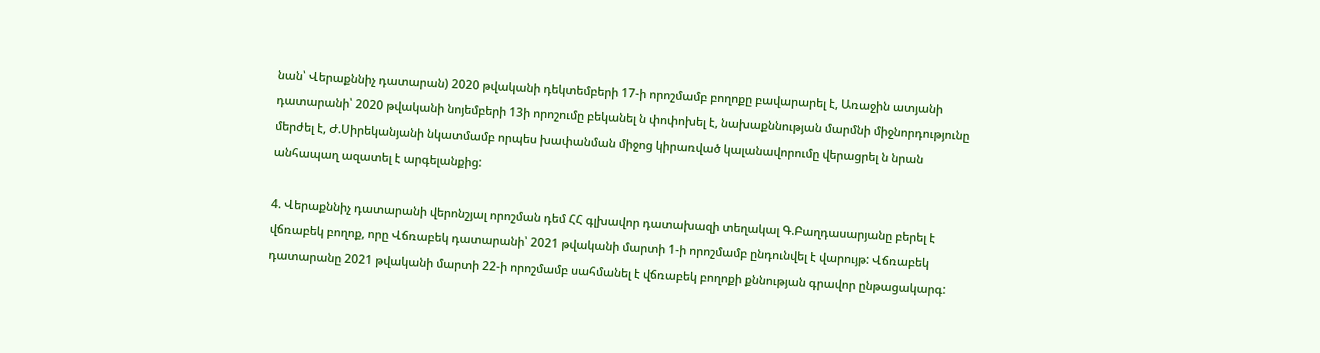նան՝ Վերաքննիչ դատարան) 2020 թվականի դեկտեմբերի 17-ի որոշմամբ բողոքը բավարարել է, Առաջին ատյանի դատարանի՝ 2020 թվականի նոյեմբերի 13ի որոշումը բեկանել ն փոփոխել է, նախաքննության մարմնի միջնորդությունը մերժել է, Ժ.Սիրեկանյանի նկատմամբ որպես խափանման միջոց կիրառված կալանավորումը վերացրել ն նրան անհապաղ ազատել է արգելանքից:

4. Վերաքննիչ դատարանի վերոնշյալ որոշման դեմ ՀՀ գլխավոր դատախազի տեղակալ Գ.Բաղդասարյանը բերել է վճռաբեկ բողոք, որը Վճռաբեկ դատարանի՝ 2021 թվականի մարտի 1-ի որոշմամբ ընդունվել է վարույթ: Վճռաբեկ դատարանը 2021 թվականի մարտի 22-ի որոշմամբ սահմանել է վճռաբեկ բողոքի քննության գրավոր ընթացակարգ: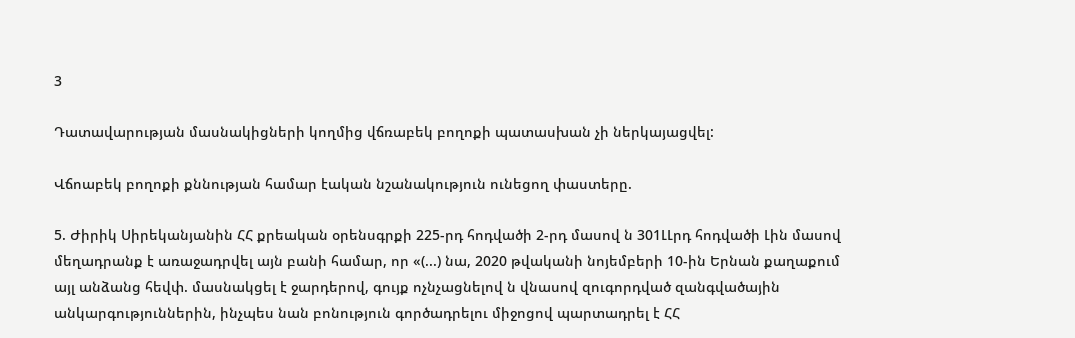3

Դատավարության մասնակիցների կողմից վճռաբեկ բողոքի պատասխան չի ներկայացվել:

Վճոաբեկ բողոքի քննության համար էական նշանակություն ունեցող փաստերը.

5. Ժիրիկ Սիրեկանյանին ՀՀ քրեական օրենսգրքի 225-րդ հոդվածի 2-րդ մասով ն 301ԼԼրդ հոդվածի Լին մասով մեղադրանք է առաջադրվել այն բանի համար, որ «(...) նա, 2020 թվականի նոյեմբերի 10-ին Երնան քաղաքում այլ անձանց հեվփ. մասնակցել է ջարդերով, գույք ոչնչացնելով ն վնասով զուգորդված զանգվածային անկարգություններին, ինչպես նան բոնություն գործադրելու միջոցով պարտադրել է ՀՀ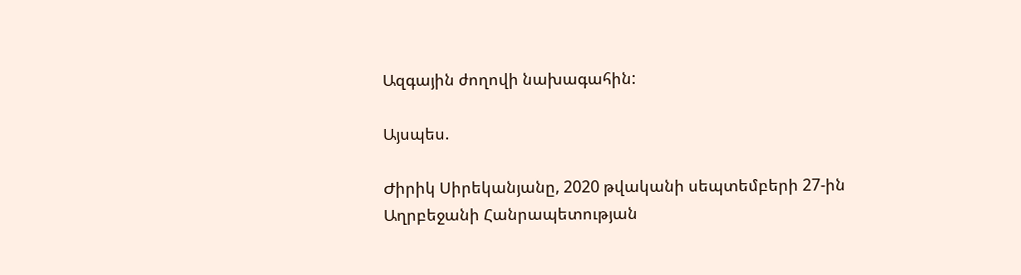Ազգային ժողովի նախագահին:

Այսպես.

Ժիրիկ Սիրեկանյանը, 2020 թվականի սեպտեմբերի 27-ին Աղրբեջանի Հանրապետության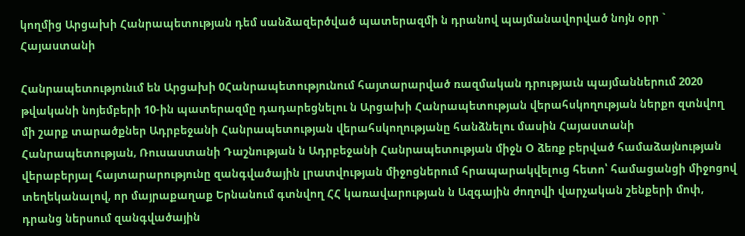կողմից Արցախի Հանրապետության դեմ սանձազերծված պատերազմի ն դրանով պայմանավորված նոյն օրր ` Հայաստանի

Հանրապետությունւմ են Արցախի 0Հանրապետությունում հայտարարված ռազմական դրությաւն պայմաններում 2020 թվականի նոյեմբերի 10-ին պատերազմը դադարեցնելու ն Արցախի Հանրապետության վերահսկողության ներքո զտնվող մի շարք տարածքներ Ադրբեջանի Հանրապետության վերահսկողությանը հանձնելու մասին Հայաստանի Հանրապետության, Ռուսաստանի Դաշնության ն Ադրբեջանի Հանրապետության միջն Օ ձեռք բերված համաձայնության վերաբերյալ հայտարարությունը զանգվածային լրատվության միջոցներում հրապարակվելուց հետո՝ համացանցի միջոցով տեղեկանալով, որ մայրաքաղաք Երնանում գտնվող ՀՀ կառավարության ն Ազգային ժողովի վարչական շենքերի մոփ, դրանց ներսում զանգվածային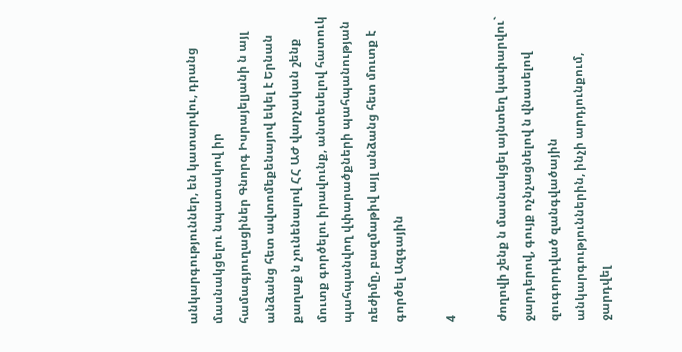անկարգություններ, են կատարվու, դրանց մասնակցելու նպատակով իր համագյուղացիներ Գնորգ Իսրայելյանի ն այլ անձանց հետ ավտոմեքենայով եկել է Երնան քաղաք ն չունենալով ՀՀ ԱԺ վարչական շենք մուտք գործելու իրավունք, անտեսելով հատուկ պահպանվող վփարածքների պահպանության ռեժիմը, բազմաթիվ այլ անձանց հետ մուտք է գործել Ազգային

4

ժողովի շենք ն մասնակցել այնտեղ կափարվու` ջարդերով, գույք ոչնչացնելով ն վնասելով զուգորդված զանգվածային անկարգություններին, ինչի արդյունքում, ջարդվել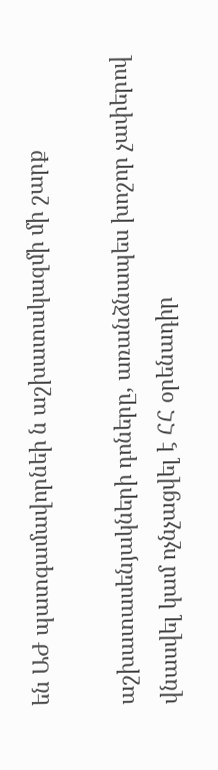են ԱԺ պատգամավորնեի ն աշխատակազմի մի շարք

աշխատասենյակների դոները, առանձնապես խոշոր չափերով վնասվել կամ ոչնչացվել է ՀՀ օրենադիր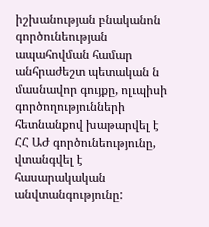իշխանության բնականոն գործունեության ապահովման համար անհրաժեշտ պետական ն մասնավոր գույքը, ոլւպիսի գործողությունների հետնանքով խաթարվել է ՀՀ ԱԺ գործունեությունը, վտանգվել է հասարակական անվտանգությունը: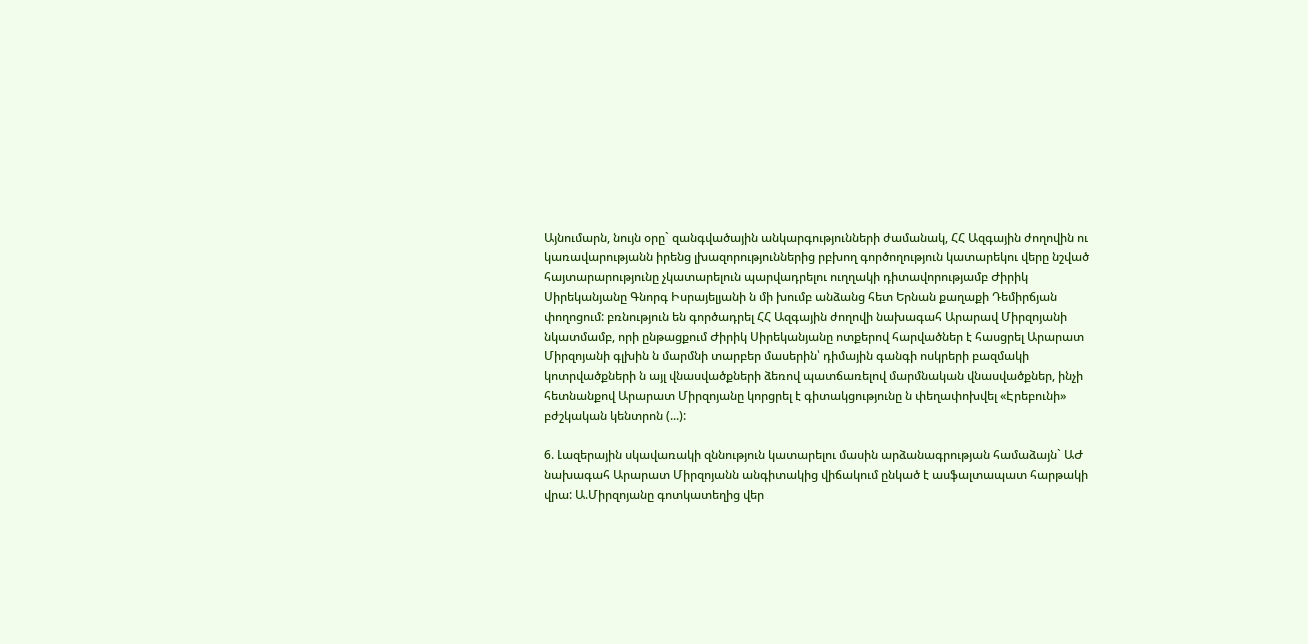Այնումարն, նույն օրը` զանգվածային անկարգությունների ժամանակ, ՀՀ Ազգային ժողովին ու կառավարությանն իրենց լխազորություններից րբխող գործողություն կատարեկու վերը նշված հայտարարությունը չկատարելուն պարվադրելու ուղղակի դիտավորությամբ Ժիրիկ Սիրեկանյանը Գնորգ Իսրայելյանի ն մի խումբ անձանց հետ Երնան քաղաքի Դեմիրճյան փողոցում: բռնություն են գործադրել ՀՀ Ազգային ժողովի նախագահ Արարավ Միրզոյանի նկատմամբ, որի ընթացքում Ժիրիկ Սիրեկանյանը ոտքերով հարվածներ է հասցրել Արարատ Միրզոյանի գլխին ն մարմնի տարբեր մասերին՝ դիմային գանգի ոսկրերի բազմակի կոտրվածքների ն այլ վնասվածքների ձեռով պատճառելով մարմնական վնասվածքներ, ինչի հետնանքով Արարատ Միրզոյանը կորցրել է գիտակցությունը ն փեղափոխվել «Էրեբունի» բժշկական կենտրոն (...):

6. Լազերային սկավառակի զննություն կատարելու մասին արձանագրության համաձայն` ԱԺ նախագահ Արարատ Միրզոյանն անգիտակից վիճակում ընկած է ասֆալտապատ հարթակի վրա: Ա.Միրզոյանը գոտկատեղից վեր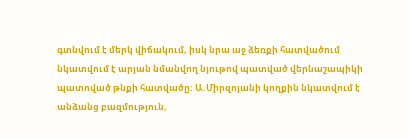գտնվում է մերկ վիճակում, իսկ նրա աջ ձեռքի հատվածում նկատվում է արյան նմանվող նյութով պատված վերնաշապիկի պատոված թնքի հատվածը: Ա.Միրզոյանի կողքին նկատվում է անձանց բազմություն,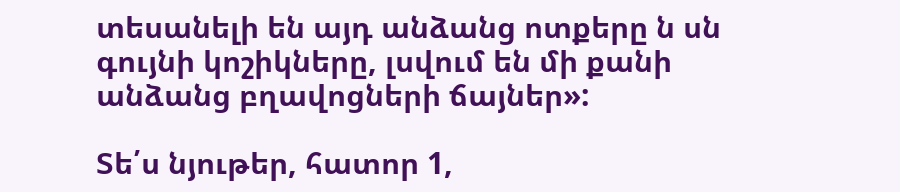տեսանելի են այդ անձանց ոտքերը ն սն գույնի կոշիկները, լսվում են մի քանի անձանց բղավոցների ճայներ»:

Տե՛ս նյութեր, հատոր 1,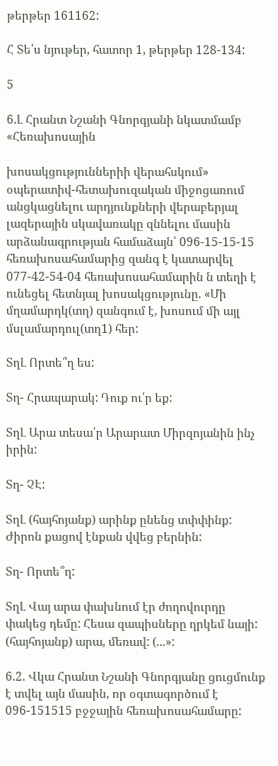թերթեր 161162:

Հ Տե՛ս նյութեր, հատոր 1, թերթեր 128-134:

5

6.Լ Հրանտ Նշանի Գնորգյանի նկատմամբ «Հեռախոսային

խոսակցություններիի վերահսկում» օպերատիվ-հետախուզական միջոցառում անցկացնելու արդյունքների վերաբերյալ լազերային սկավառակը զննելու մասին արձանագրության համաձայն՝ 096-15-15-15 հեռախոսահամարից զանգ է կատարվել 077-42-54-04 հեռախոսահամարին ն տեղի է ունեցել հետնյալ խոսակցությունը. «Մի մղամարդկ(տղ) զանգում է, խոսում մի այլ մսլամարդուլ(տղ1) հեր:

ՏղԼ Որտե՞ղ ես:

Տղ- Հրապարակ: Դուք ու՛ր եք:

ՏղԼ Արա տեսա՛ր Արարատ Միրզոյանին ինչ իրին:

Տղ- ՉԷ:

ՏղԼ (հայհոյանք) արինք ընենց տփփինք: Ժիրոն քացով էնքան վվեց բերնին:

Տղ- Որտե՞ղ:

ՏղԼ Վայ արա փախնում էր ժողովուրդը փակեց դեմը: Հեսա զապիսները ղրկեմ նայի: (հայհոյանք) արա, մեռավ: (...»:

6.2. Վկա Հրանտ Նշանի Գնորգյանը ցուցմունք է տվել այն մասին, որ օգտագործում է 096-151515 բջջային հեռախոսահամարը: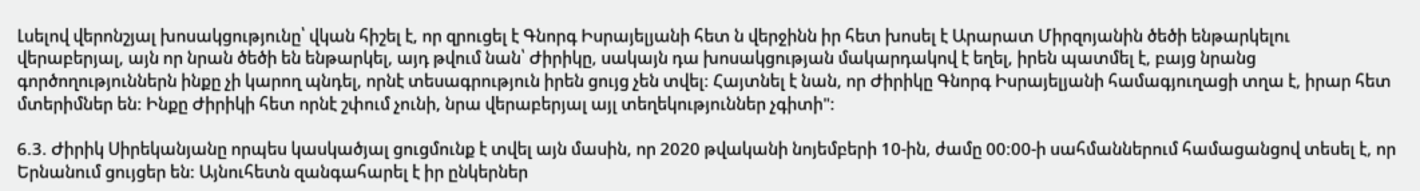Լսելով վերոնշյալ խոսակցությունը՝ վկան հիշել է, որ զրուցել է Գնորգ Իսրայելյանի հետ ն վերջինն իր հետ խոսել է Արարատ Միրզոյանին ծեծի ենթարկելու վերաբերյալ, այն որ նրան ծեծի են ենթարկել, այդ թվում նան՝ Ժիրիկը, սակայն դա խոսակցության մակարդակով է եղել, իրեն պատմել է, բայց նրանց գործողություններն ինքը չի կարող պնդել, որնէ տեսագրություն իրեն ցույց չեն տվել: Հայտնել է նան, որ Ժիրիկը Գնորգ Իսրայելյանի համագյուղացի տղա է, իրար հետ մտերիմներ են: Ինքը Ժիրիկի հետ որնէ շփում չունի, նրա վերաբերյալ այլ տեղեկություններ չգիտի":

6.3. Ժիրիկ Սիրեկանյանը որպես կասկածյալ ցուցմունք է տվել այն մասին, որ 2020 թվականի նոյեմբերի 10-ին, ժամը 00:00-ի սահմաններում համացանցով տեսել է, որ Երնանում ցույցեր են: Այնուհետն զանգահարել է իր ընկերներ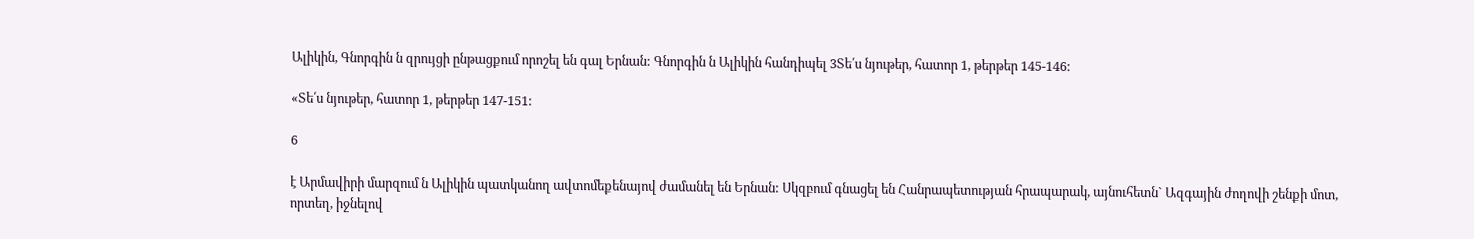Ալիկին, Գնորգին ն զրույցի ընթացքում որոշել են գալ Երնան: Գնորգին ն Ալիկին հանդիպել 3Տե՛ս նյութեր, հատոր 1, թերթեր 145-146:

«Տե՛ս նյութեր, հատոր 1, թերթեր 147-151:

6

է Արմավիրի մարզում ն Ալիկին պատկանող ավտոմեքենայով ժամանել են Երնան: Սկզբում գնացել են Հանրապետության հրապարակ, այնուհետն` Ազգային ժողովի շենքի մոտ, որտեղ, իջնելով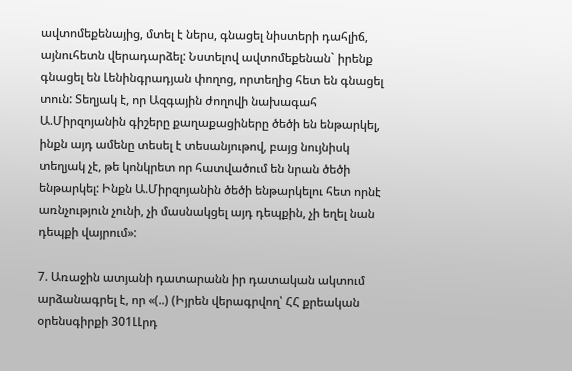ավտոմեքենայից, մտել է ներս, գնացել նիստերի դահլիճ, այնուհետն վերադարձել: Նստելով ավտոմեքենան` իրենք գնացել են Լենինգրադյան փողոց, որտեղից հետ են գնացել տուն: Տեղյակ է, որ Ազգային ժողովի նախագահ Ա.Միրզոյանին գիշերը քաղաքացիները ծեծի են ենթարկել, ինքն այդ ամենը տեսել է տեսանյութով, բայց նույնիսկ տեղյակ չէ, թե կոնկրետ որ հատվածում են նրան ծեծի ենթարկել: Ինքն Ա.Միրզոյանին ծեծի ենթարկելու հետ որնէ առնչություն չունի, չի մասնակցել այդ դեպքին, չի եղել նան դեպքի վայրում»:

7. Առաջին ատյանի դատարանն իր դատական ակտում արձանագրել է, որ «(..) (Իյրեն վերագրվող՝ ՀՀ քրեական օրենսգիրքի 301ԼԼրդ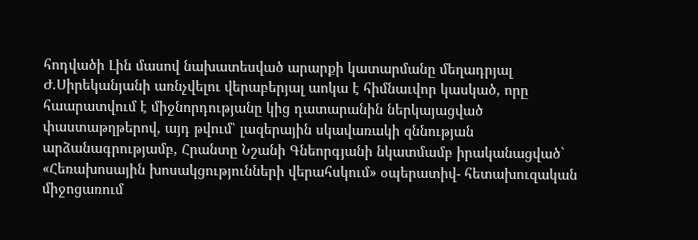հոդվածի Լին մասով նախատեսված արարքի կատարմանը մեղադրյալ Ժ.Սիրեկանյանի առնչվելու վերաբերյալ աոկա է հիմնաւվոր կասկած, որը հաարատվում է միջնորդությանը կից դատարանին ներկայացված փաստաթղթերով, այդ թվում՝ լազերային սկավառակի զննության արձանագրությամբ, Հրանտը Նշանի Գնեորգյանի նկատմամբ իրականացված` «Հեռախոսային խոսակցությունների վերահսկում» օպերատիվ- հետախուզական միջոցառում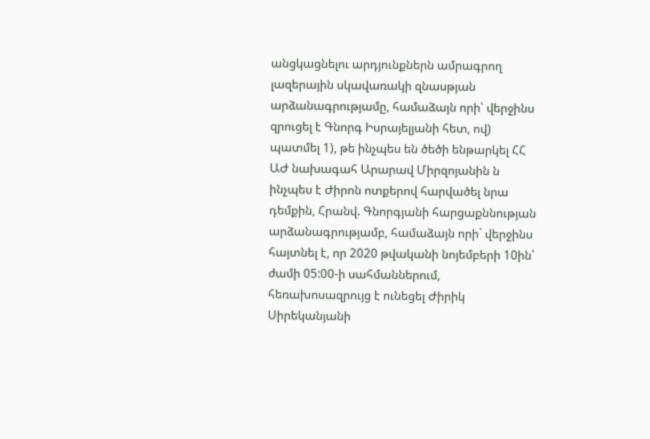անցկացնելու արդյունքներն ամրագրող լազերային սկավառակի զնասթյան արձանագրությամը, համաձայն որի՝ վերջինս զրուցել է Գնորգ Իսրայելյանի հետ, ով) պատմել 1), թե ինչպես են ծեծի ենթարկել ՀՀ ԱԺ նախագահ Արարավ Միրզոյանին ն ինչպես է Ժիրոն ոտքերով հարվածել նրա դեմքին, Հրանվ. Գնորգյանի հարցաքննության արձանագրությամբ, համաձայն որի` վերջինս հայտնել է, որ 2020 թվականի նոյեմբերի 10ին՝ ժամի 05:00-ի սահմաններում, հեռախոսազրույց է ունեցել Ժիրիկ Սիրեկանյանի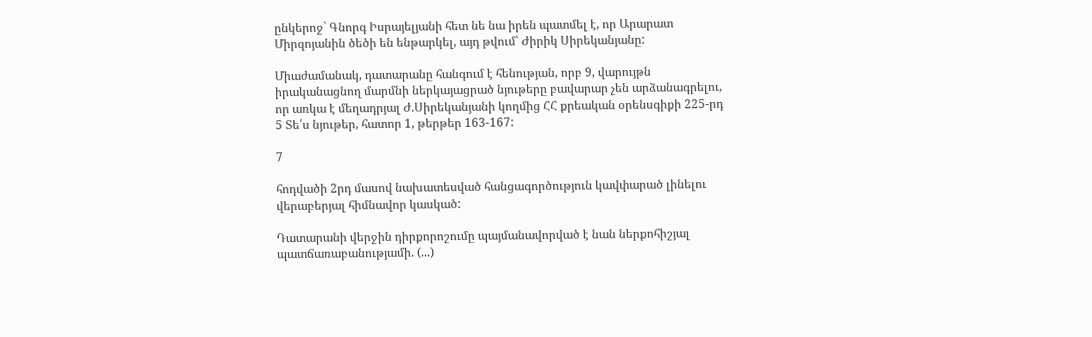ընկերոջ` Գնորգ Իսրայելյանի հետ նե նա իրեն պատմել է, որ Արարատ Միրզոյանին ծեծի են ենթարկել, այդ թվում՝ Ժիրիկ Սիրեկանյանը:

Միաժամանակ, դատարանը հանգում է հենության, որբ 9, վարույթն իրականացնող մարմնի ներկայացրած նյութերը բավարար չեն արձանագրելու, որ առկա է մեղադրյալ Ժ.Սիրեկանյանի կողմից ՀՀ քրեական օրենսգիքի 225-րդ 5 Տե՛ս նյութեր, հատոր 1, թերթեր 163-167:

7

հոդվածի 2րդ մասով նախատեսված հանցագործություն կավփարած լինելու վերաբերյալ հիմնավոր կասկած:

Դատարանի վերջին դիրքորոշումը պայմանավորված է նան ներքոհիշյալ պատճառաբանությամի. (...)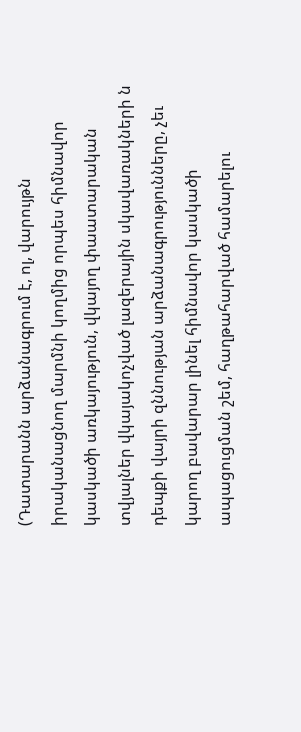(Դատարանն արձանագրում է, ոլ, վարույթն իրականացնող մարմնի կողմից որպես հիմնավոր կասկածի առկայություն, վկայող փաատարական տվյալներ վկայակոչված լազերային սկավառակների ն դեպքի վայրի զննության արձանագրությունները, չեւ կարող բավարար լինել հիմնավոր կասկածի ապացուցման շեմ, հաղթահարված համարելու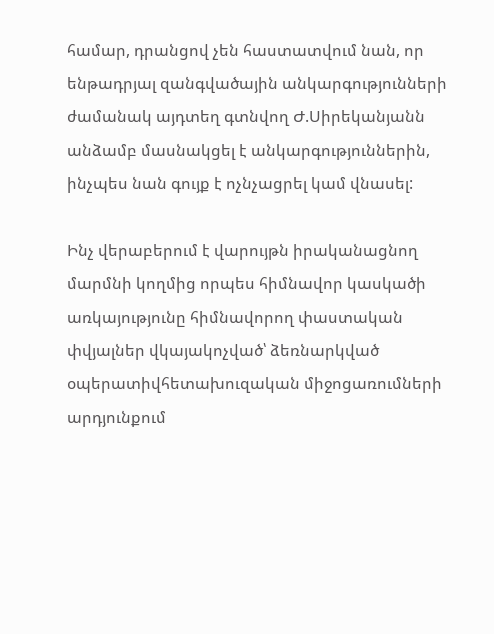համար, դրանցով չեն հաստատվում նան, որ ենթադրյալ զանգվածային անկարգությունների ժամանակ այդտեղ գտնվող Ժ.Սիրեկանյանն անձամբ մասնակցել է անկարգություններին, ինչպես նան գույք է ոչնչացրել կամ վնասել:

Ինչ վերաբերում է վարույթն իրականացնող մարմնի կողմից որպես հիմնավոր կասկածի առկայությունը հիմնավորող փաստական փվյալներ վկայակոչված՝ ձեռնարկված օպերատիվհետախուզական միջոցառումների արդյունքում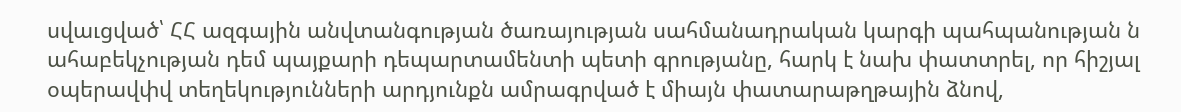սվաւցված՝ ՀՀ ազգային անվտանգության ծառայության սահմանադրական կարգի պահպանության ն ահաբեկչության դեմ պայքարի դեպարտամենտի պետի գրությանը, հարկ է նախ փատտրել, որ հիշյալ օպերավփվ տեղեկությունների արդյունքն ամրագրված է միայն փատարաթղթային ձնով,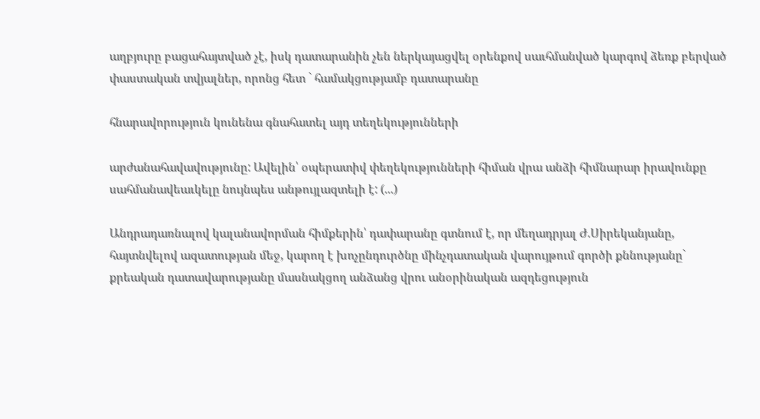աղբյուրը բացահայտված չէ, իսկ դատարանին չեն ներկայացվել օրենքով սաւհմանված կարգով ձեռք բերված փաստական տվյալներ, որոնց հետ ` համակցությամբ դատարանը

հնարավորություն կունենա գնահատել այդ տեղեկությունների

արժանահավավությունը: Ավելին՝ օպերատիվ փեղեկությունների հիման վրա անձի հիմնարար իրավունքը սահմանավեաւկելը նույնպես անթույլազտելի է: (...)

Անդրադառնալով կալանավորման հիմքերին՝ դափարանը գտնում է, որ մեղադրյալ Ժ.Սիրեկանյանը, հայտնվելով ազատության մեջ, կարող է խոչընդուրծնը մինչդատական վարույթում գործի քննությանը` քրեական դատավարությանը մասնակցող անձանց վրու անօրինական ազդեցություն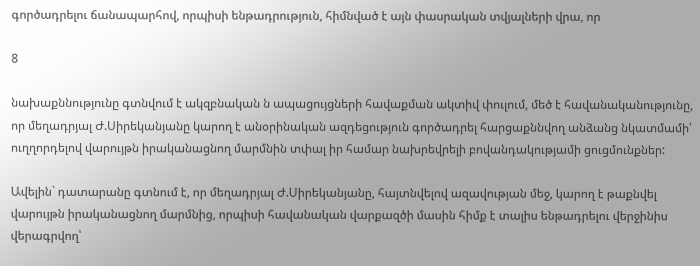գործադրելու ճանապարհով, որպիսի ենթադրություն, հիմնված է այն փասրական տվյալների վրա, որ

8

նախաքննությունը գտնվում է ակզբնական ն ապացույցների հավաքման ակտիվ փուլում, մեծ է հավանականությունը, որ մեղադրյալ Ժ.Սիրեկանյանը կարող է անօրինական ազդեցություն գործադրել հարցաքննվող անձանց նկատմամի՝ ուղղորդելով վարույթն իրականացնող մարմնին տփալ իր համար նախրեվրելի բովանդակությամի ցուցմունքներ:

Ավելին` դատարանը գտնում է, որ մեղադրյալ Ժ.Սիրեկանյանը, հայտնվելով ազավության մեջ, կարող է թաքնվել վարույթն իրականացնող մարմնից, որպիսի հավանական վարքազծի մասին հիմք է տալիս ենթադրելու վերջինիս վերագրվող՝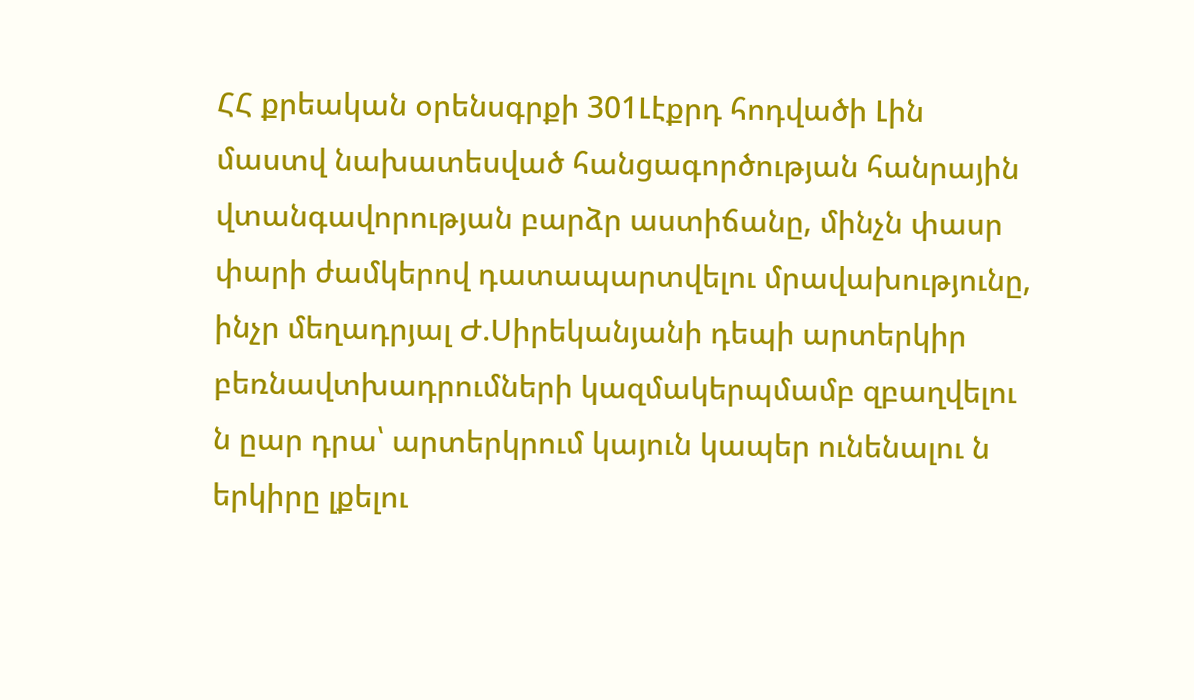ՀՀ քրեական օրենսգրքի 301Լէքրդ հոդվածի Լին մաստվ նախատեսված հանցագործության հանրային վտանգավորության բարձր աստիճանը, մինչն փասր փարի ժամկերով դատապարտվելու մրավախությունը, ինչր մեղադրյալ Ժ.Սիրեկանյանի դեպի արտերկիր բեռնավտխադրումների կազմակերպմամբ զբաղվելու ն ըար դրա՝ արտերկրում կայուն կապեր ունենալու ն երկիրը լքելու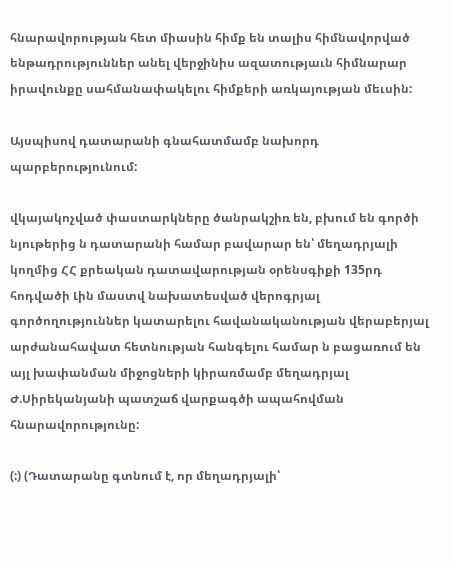հնարավորության հետ միասին հիմք են տալիս հիմնավորված ենթադրություններ անել վերջինիս ազատությաւն հիմնարար իրավունքը սահմանափակելու հիմքերի առկայության մեւսին:

Այսպիսով դատարանի գնահատմամբ նախորդ պարբերությունում:

վկայակոչված փաստարկները ծանրակշիռ են, բխում են գործի նյութերից ն դատարանի համար բավարար են՝ մեղադրյալի կողմից ՀՀ քրեական դատավարության օրենսգիքի 135րդ հոդվածի Լին մաստվ նախատեսված վերոգրյալ գործողություններ կատարելու հավանականության վերաբերյալ արժանահավատ հետնության հանգելու համար ն բացառում են այլ խափանման միջոցների կիրառմամբ մեղադրյալ Ժ.Սիրեկանյանի պատշաճ վարքագծի ապահովման հնարավորությունը:

(:) (Դատարանը գտնում է, որ մեղադրյալի՝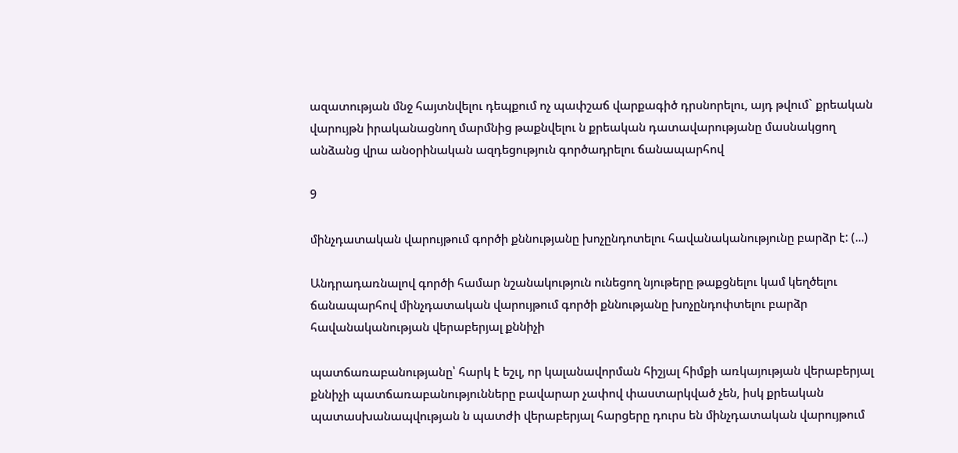ազատության մնջ հայտնվելու դեպքում ոչ պափշաճ վարքագիծ դրսնորելու, այդ թվում` քրեական վարույթն իրականացնող մարմնից թաքնվելու ն քրեական դատավարությանը մասնակցող անձանց վրա անօրինական ազդեցություն գործադրելու ճանապարհով

9

մինչդատական վարույթում գործի քննությանը խոչընդոտելու հավանականությունը բարձր է: (...)

Անդրադառնալով գործի համար նշանակություն ունեցող նյութերը թաքցնելու կամ կեղծելու ճանապարհով մինչդատական վարույթում գործի քննությանը խոչընդոփտելու բարձր հավանականության վերաբերյալ քննիչի

պատճառաբանությանը՝ հարկ է եշւլ, որ կալանավորման հիշյալ հիմքի առկայության վերաբերյալ քննիչի պատճառաբանությունները բավարար չափով փաստարկված չեն, իսկ քրեական պատասխանապվության ն պատժի վերաբերյալ հարցերը դուրս են մինչդատական վարույթում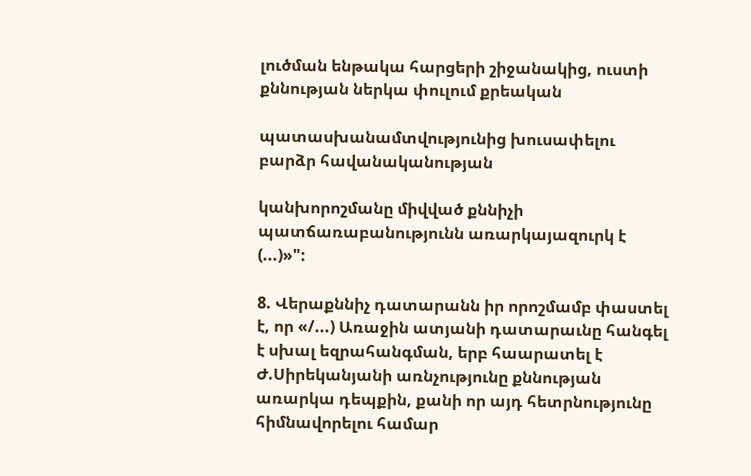լուծման ենթակա հարցերի շիջանակից, ուստի քննության ներկա փուլում քրեական

պատասխանամտվությունից խուսափելու բարձր հավանականության

կանխորոշմանը միվված քննիչի պատճառաբանությունն առարկայազուրկ է (...)»":

8. Վերաքննիչ դատարանն իր որոշմամբ փաստել է, որ «/...) Առաջին ատյանի դատարաւնը հանգել է սխալ եզրահանգման, երբ հաարատել է Ժ.Սիրեկանյանի առնչությունը քննության առարկա դեպքին, քանի որ այդ հետրնությունը հիմնավորելու համար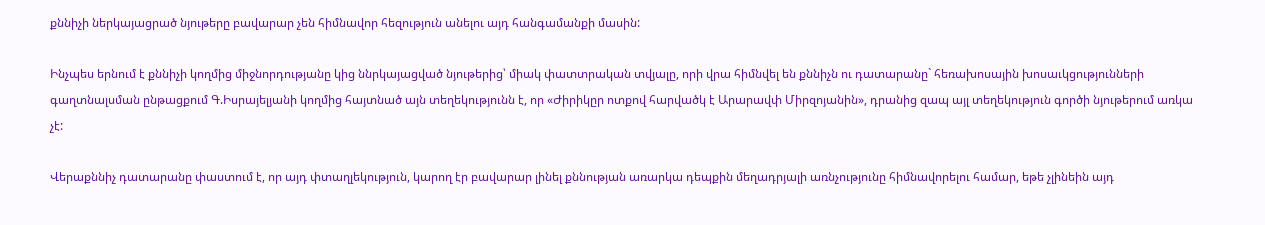քննիչի ներկայացրած նյութերը բավարար չեն հիմնավոր հեզություն անելու այդ հանգամանքի մասին:

Ինչպես երնում է քննիչի կողմից միջնորդությանը կից ննրկայացված նյութերից՝ միակ փատտրական տվյալը, որի վրա հիմնվել են քննիչն ու դատարանը` հեռախոսային խոսաւկցությունների գաղտնալսման ընթացքում Գ.Իսրայելյանի կողմից հայտնած այն տեղեկությունն է, որ «Ժիրիկըր ոտքով հարվածկ է Արարավփ Միրզոյանին», դրանից զապ այլ տեղեկություն գործի նյութերում առկա չէ:

Վերաքննիչ դատարանը փաստում է, որ այդ փտաղլեկություն, կարող էր բավարար լինել քննության առարկա դեպքին մեղադրյալի առնչությունը հիմնավորելու համար, եթե չլինեին այդ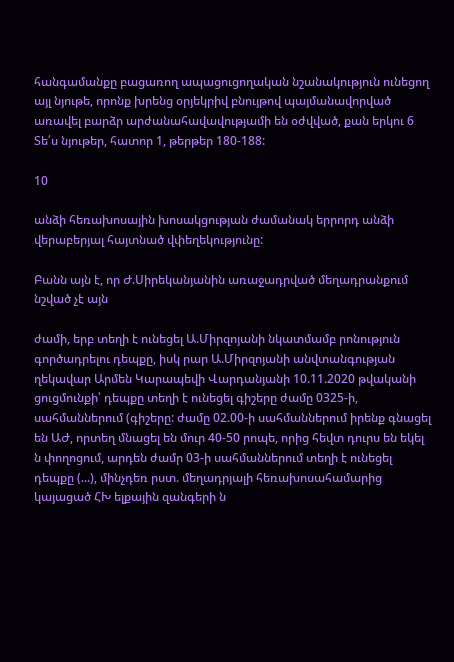հանգամանքը բացառող ապացուցողական նշանակություն ունեցող այլ նյութե, որոնք խրենց օրյեկրիվ բնույթով պայմանավորված առավել բարձր արժանահավավությամի են օժվված, քան երկու 6 Տե՛ս նյութեր, հատոր 1, թերթեր 180-188:

10

անձի հեռախոսային խոսակցության ժամանակ երրորդ անձի վերաբերյալ հայտնած վփեղեկությունը:

Բանն այն է, որ Ժ.Սիրեկանյանին առաջադրված մեղադրանքում նշված չէ այն

ժամի, երբ տեղի է ունեցել Ա.Միրզոյանի նկատմամբ րոնություն գործադրելու դեպքը, իսկ րար Ա.Միրզոյանի անվտանգության ղեկավար Արմեն Կարապեվի Վարդանյանի 10.11.2020 թվականի ցուցմունքի՝ դեպքը տեղի է ունեցել գիշերը ժամը 0325-ի, սահմաններում (գիշերը: ժամը 02.00-ի սահմաններում իրենք գնացել են ԱԺ, որտեղ մնացել են մուր 40-50 րոպե, որից հեվտ դուրս են եկել ն փողոցում, արդեն ժամր 03-ի սահմաններում տեղի է ունեցել դեպքը (...), մինչդեռ րստ. մեղադրյալի հեռախոսահամարից կայացած ՀԽ ելքային զանգերի ն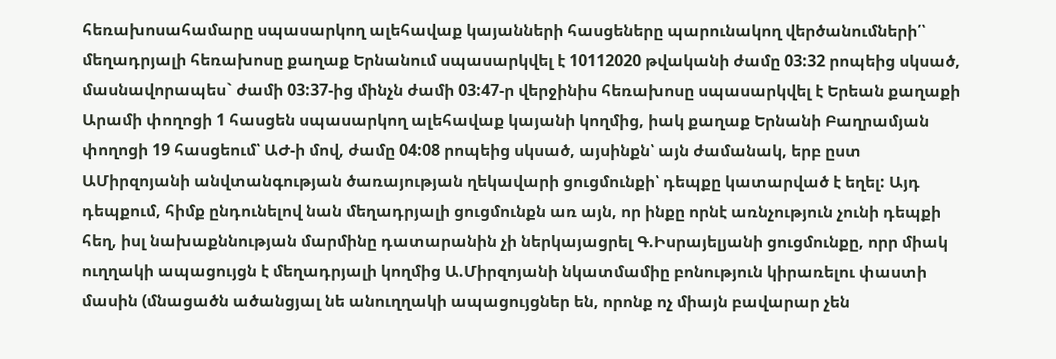հեռախոսահամարը սպասարկող ալեհավաք կայանների հասցեները պարունակող վերծանումների՛՝ մեղադրյալի հեռախոսը քաղաք Երնանում սպասարկվել է 10112020 թվականի ժամը 03:32 րոպեից սկսած, մասնավորապես` ժամի 03:37-ից մինչն ժամի 03:47-ր վերջինիս հեռախոսը սպասարկվել է Երեան քաղաքի Արամի փողոցի 1 հասցեն սպասարկող ալեհավաք կայանի կողմից, իակ քաղաք Երնանի Բաղրամյան փողոցի 19 հասցեում՝ ԱԺ-ի մով, ժամը 04:08 րոպեից սկսած, այսինքն՝ այն ժամանակ, երբ ըստ ԱՄիրզոյանի անվտանգության ծառայության ղեկավարի ցուցմունքի՝ դեպքը կատարված է եղել: Այդ դեպքում, հիմք ընդունելով նան մեղադրյալի ցուցմունքն առ այն, որ ինքը որնէ առնչություն չունի դեպքի հեղ, իսլ նախաքննության մարմինը դատարանին չի ներկայացրել Գ.Իսրայելյանի ցուցմունքը, որր միակ ուղղակի ապացույցն է մեղադրյալի կողմից Ա.Միրզոյանի նկատմամիը բոնություն կիրառելու փաստի մասին (մնացածն ածանցյալ նե անուղղակի ապացույցներ են, որոնք ոչ միայն բավարար չեն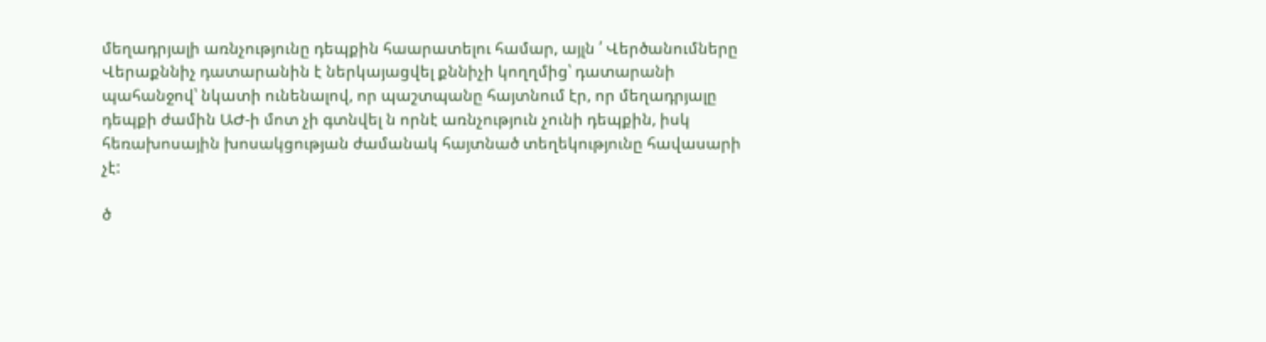մեղադրյալի առնչությունը դեպքին հաարատելու համար, այլն ՛ Վերծանումները Վերաքննիչ դատարանին է ներկայացվել քննիչի կողղմից՝ դատարանի պահանջով՝ նկատի ունենալով, որ պաշտպանը հայտնում էր, որ մեղադրյալը դեպքի ժամին ԱԺ-ի մոտ չի գտնվել ն որնէ առնչություն չունի դեպքին, իսկ հեռախոսային խոսակցության ժամանակ հայտնած տեղեկությունը հավասարի չէ:

ծ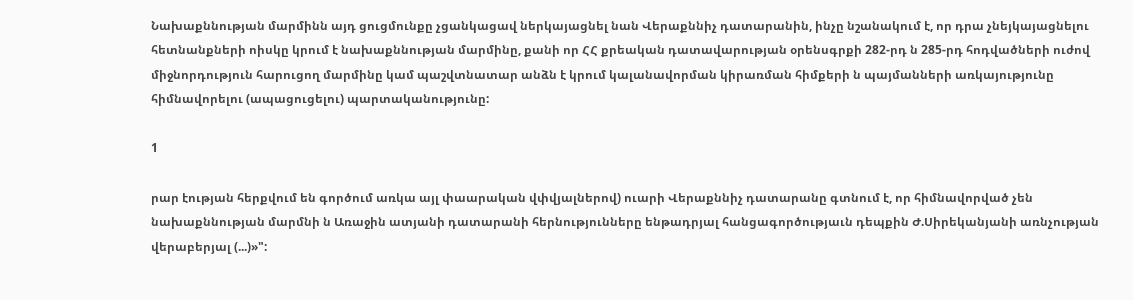Նախաքննության մարմինն այդ ցուցմունքը չցանկացավ ներկայացնել նան Վերաքննիչ դատարանին, ինչը նշանակում է, որ դրա չնեյկայացնելու հետնանքների ոիսկը կրում է նախաքննության մարմինը, քանի որ ՀՀ քրեական դատավարության օրենսգրքի 282-րդ ն 285-րդ հոդվածների ուժով միջնորդություն հարուցող մարմինը կամ պաշվտնատար անձն է կրում կալանավորման կիրառման հիմքերի ն պայմանների առկայությունը հիմնավորելու (ապացուցելու) պարտականությունը:

1

րար էության հերքվում են գործում առկա այլ փաարական վփվյալներով) ուարի Վերաքննիչ դատարանը գտնում է, որ հիմնավորված չեն նախաքննության մարմնի ն Առաջին ատյանի դատարանի հերնությունները ենթադրյալ հանցագործությաւն դեպքին Ժ.Սիրեկանյանի առնչության վերաբերյալ (...)»":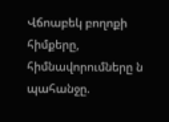Վճոաբեկ բողոքի հիմքերը, հիմնավորումները ն պահանջը.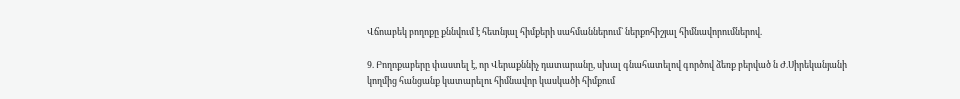Վճոաբեկ բողոքը քննվում է հետնյալ հիմքերի սահմաններում` ներքոհիշյալ հիմնավորումներով.

9. Բողոքաբերը փաստել է, որ Վերաքննիչ դատարանը, սխալ գնահատելով գործով ձեռք բերված ն Ժ.Սիրեկանյանի կողմից հանցանք կատարելու հիմնավոր կասկածի հիմքում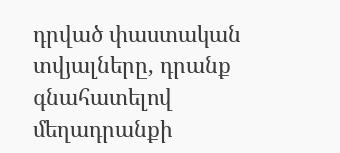դրված փաստական տվյալները, դրանք գնահատելով մեղադրանքի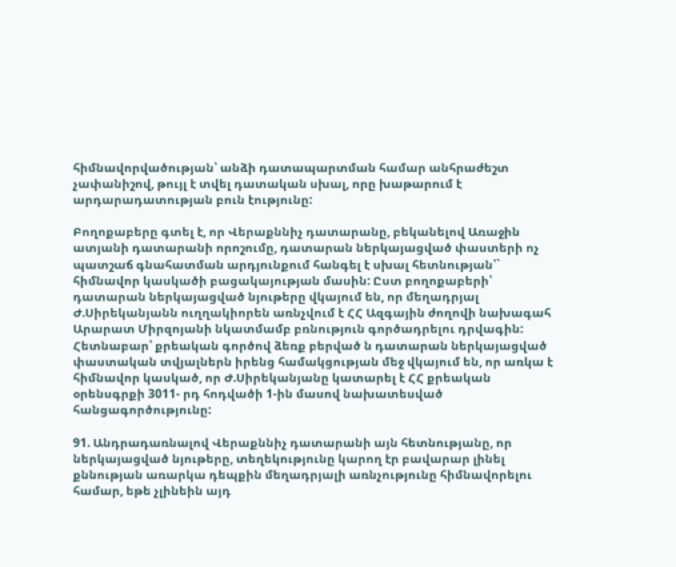հիմնավորվածության՝ անձի դատապարտման համար անհրաժեշտ չափանիշով, թույլ է տվել դատական սխալ, որը խաթարում է արդարադատության բուն էությունը:

Բողոքաբերը գտել է, որ Վերաքննիչ դատարանը, բեկանելով Առաջին ատյանի դատարանի որոշումը, դատարան ներկայացված փաստերի ոչ պատշաճ գնահատման արդյունքում հանգել է սխալ հետնության՝` հիմնավոր կասկածի բացակայության մասին: Ըստ բողոքաբերի՝ դատարան ներկայացված նյութերը վկայում են, որ մեղադրյալ Ժ.Սիրեկանյանն ուղղակիորեն առնչվում է ՀՀ Ազգային ժողովի նախագահ Արարատ Միրզոյանի նկատմամբ բռնություն գործադրելու դրվագին: Հետնաբար՝ քրեական գործով ձեռք բերված ն դատարան ներկայացված փաստական տվյալներն իրենց համակցության մեջ վկայում են, որ առկա է հիմնավոր կասկած, որ Ժ.Սիրեկանյանը կատարել է ՀՀ քրեական օրենսգրքի 3011- րդ հոդվածի 1-ին մասով նախատեսված հանցագործությունը:

91. Անդրադառնալով Վերաքննիչ դատարանի այն հետնությանը, որ ներկայացված նյութերը, տեղեկությունը կարող էր բավարար լինել քննության առարկա դեպքին մեղադրյալի առնչությունը հիմնավորելու համար, եթե չլինեին այդ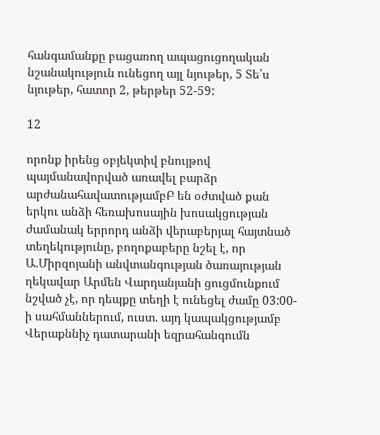հանգամանքը բացառող ապացուցողական նշանակություն ունեցող այլ նյութեր, 5 Տե՛ս նյութեր, հատոր 2, թերթեր 52-59:

12

որոնք իրենց օբյեկտիվ բնույթով պայմանավորված առավել բարձր արժանահավատությամբԲ են օժտված քան երկու անձի հեռախոսային խոսակցության ժամանակ երրորդ անձի վերաբերյալ հայտնած տեղեկությունը, բողոքաբերը նշել է, որ Ա.Միրզոյանի անվտանգության ծառայության ղեկավար Արմեն Վարդանյանի ցուցմունքում նշված չէ, որ դեպքը տեղի է ունեցել ժամը 03:00-ի սահմաններում, ուստ. այդ կապակցությամբ Վերաքննիչ դատարանի եզրահանգումն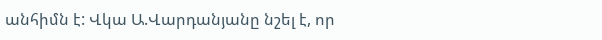անհիմն է: Վկա Ա.Վարդանյանը նշել է, որ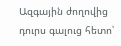Ազգային ժողովից դուրս գալուց հետո՝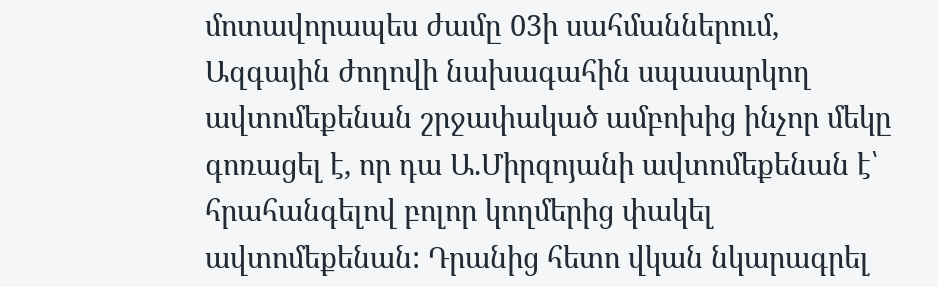մոտավորապես ժամը 03ի սահմաններում, Ազգային ժողովի նախագահին սպասարկող ավտոմեքենան շրջափակած ամբոխից ինչոր մեկը գոռացել է, որ դա Ա.Միրզոյանի ավտոմեքենան է՝ հրահանգելով բոլոր կողմերից փակել ավտոմեքենան: Դրանից հետո վկան նկարագրել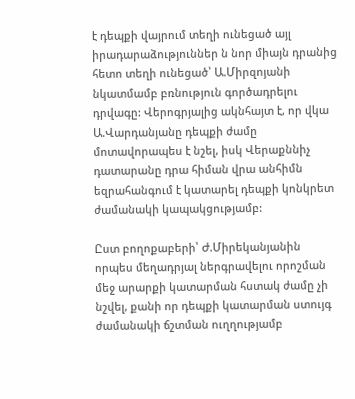է դեպքի վայրում տեղի ունեցած այլ իրադարաձություններ ն նոր միայն դրանից հետո տեղի ունեցած՝ Ա.Միրզոյանի նկատմամբ բռնություն գործադրելու դրվագը: Վերոգրյալից ակնհայտ է, որ վկա Ա.Վարդանյանը դեպքի ժամը մոտավորապես է նշել, իսկ Վերաքննիչ դատարանը դրա հիման վրա անհիմն եզրահանգում է կատարել դեպքի կոնկրետ ժամանակի կապակցությամբ:

Ըստ բողոքաբերի՝ Ժ.Միրեկանյանին որպես մեղադրյալ ներգրավելու որոշման մեջ արարքի կատարման հստակ ժամը չի նշվել, քանի որ դեպքի կատարման ստույգ ժամանակի ճշտման ուղղությամբ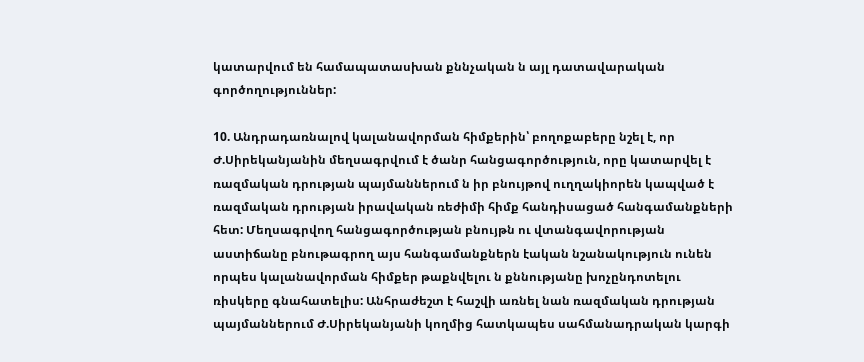կատարվում են համապատասխան քննչական ն այլ դատավարական գործողություններ:

10. Անդրադառնալով կալանավորման հիմքերին՝ բողոքաբերը նշել է, որ Ժ.Սիրեկանյանին մեղսագրվում է ծանր հանցագործություն, որը կատարվել է ռազմական դրության պայմաններում ն իր բնույթով ուղղակիորեն կապված է ռազմական դրության իրավական ռեժիմի հիմք հանդիսացած հանգամանքների հետ: Մեղսագրվող հանցագործության բնույթն ու վտանգավորության աստիճանը բնութագրող այս հանգամանքներն էական նշանակություն ունեն որպես կալանավորման հիմքեր թաքնվելու ն քննությանը խոչընդոտելու ռիսկերը գնահատելիս: Անհրաժեշտ է հաշվի առնել նան ռազմական դրության պայմաններում Ժ.Սիրեկանյանի կողմից հատկապես սահմանադրական կարգի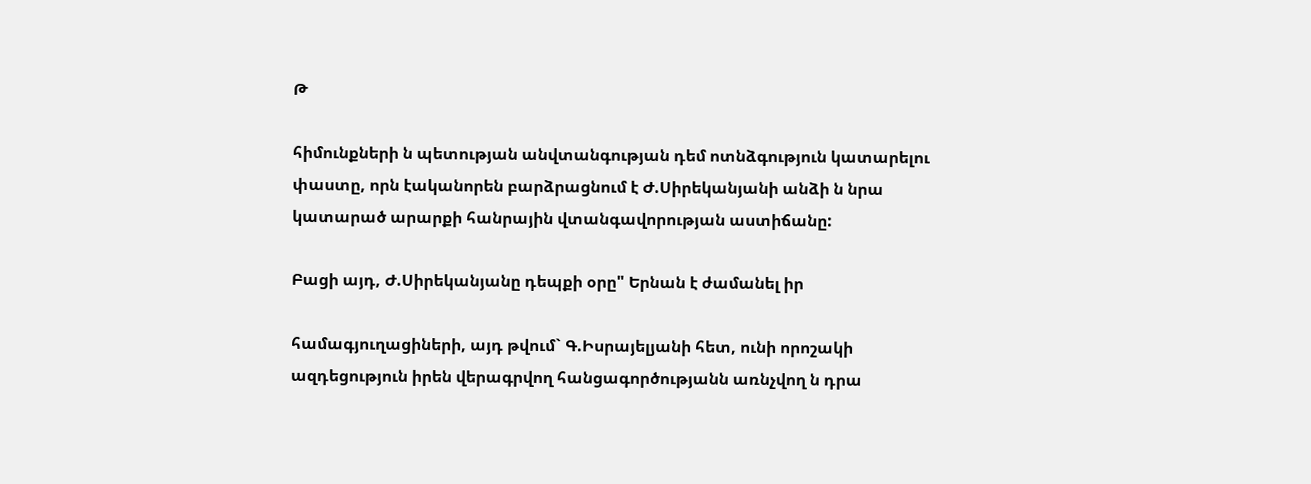Թ

հիմունքների ն պետության անվտանգության դեմ ոտնձգություն կատարելու փաստը, որն էականորեն բարձրացնում է Ժ.Սիրեկանյանի անձի ն նրա կատարած արարքի հանրային վտանգավորության աստիճանը:

Բացի այդ, Ժ.Սիրեկանյանը դեպքի օրը" Երնան է ժամանել իր

համագյուղացիների, այդ թվում` Գ.Իսրայելյանի հետ, ունի որոշակի ազդեցություն իրեն վերագրվող հանցագործությանն առնչվող ն դրա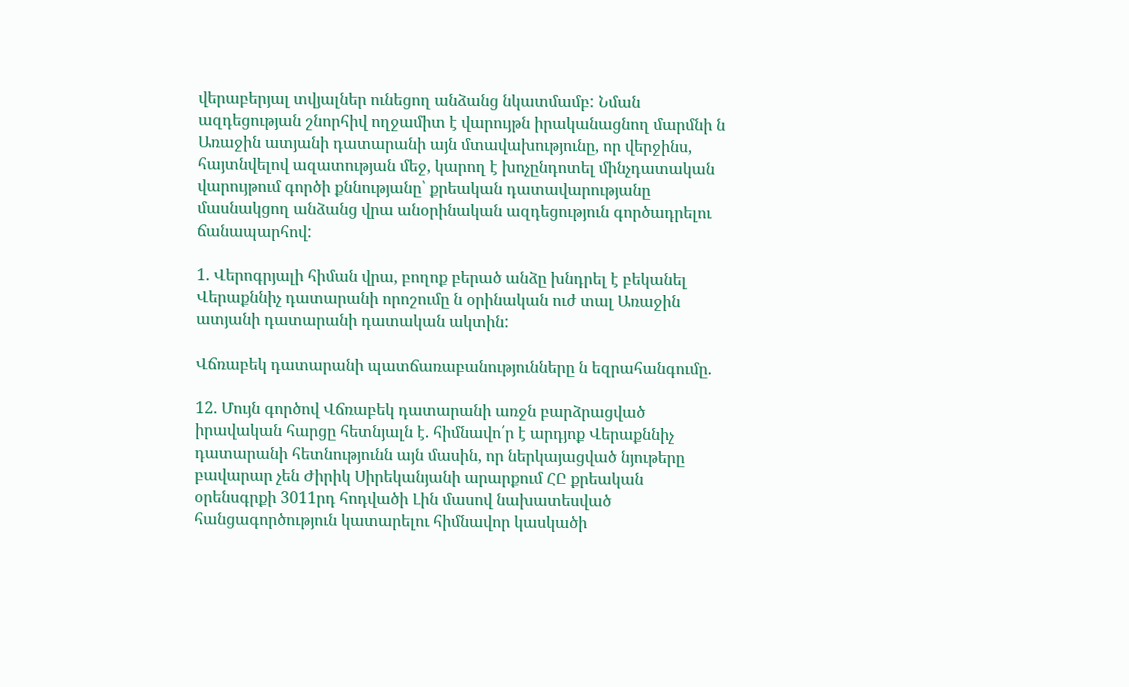վերաբերյալ տվյալներ ունեցող անձանց նկատմամբ: Նման ազդեցության շնորհիվ ողջամիտ է վարույթն իրականացնող մարմնի ն Առաջին ատյանի դատարանի այն մտավախությունը, որ վերջինս, հայտնվելով ազատության մեջ, կարող է խոչընդոտել մինչդատական վարույթում գործի քննությանը՝ քրեական դատավարությանը մասնակցող անձանց վրա անօրինական ազդեցություն գործադրելու ճանապարհով:

1. Վերոգրյալի հիման վրա, բողոք բերած անձը խնդրել է բեկանել Վերաքննիչ դատարանի որոշումը ն օրինական ուժ տալ Առաջին ատյանի դատարանի դատական ակտին:

Վճռաբեկ դատարանի պատճառաբանությունները ն եզրահանգումը.

12. Մույն գործով Վճռաբեկ դատարանի առջն բարձրացված իրավական հարցը հետնյալն է. հիմնավո՛ր է արդյոք Վերաքննիչ դատարանի հետնությունն այն մասին, որ ներկայացված նյութերը բավարար չեն Ժիրիկ Սիրեկանյանի արարքում ՀԸ քրեական օրենսգրքի 3011րդ հոդվածի Լին մասով նախատեսված հանցագործություն կատարելու հիմնավոր կասկածի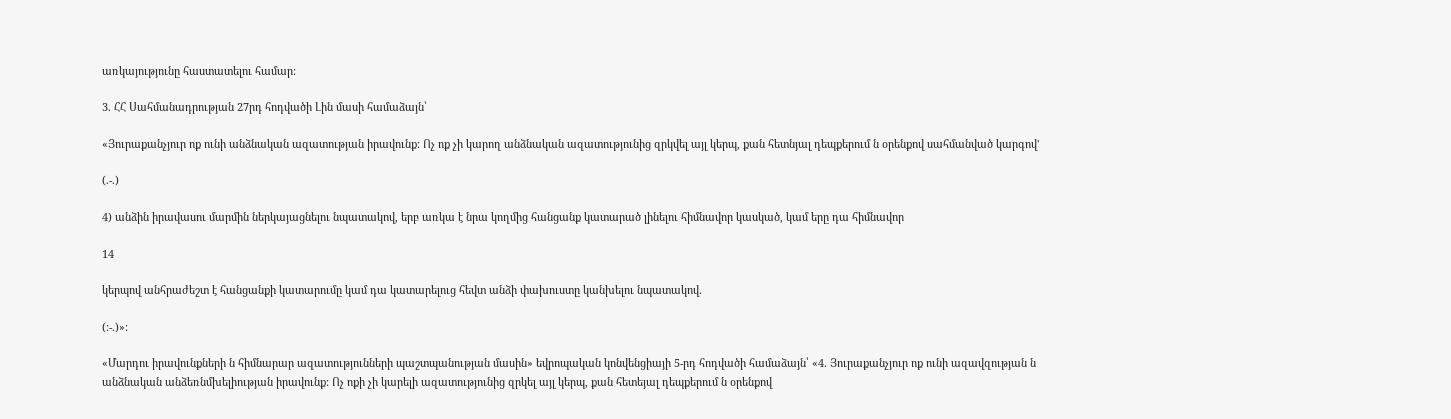առկայությունը հաստատելու համար:

3. ՀՀ Սահմանադրության 27րդ հոդվածի Լին մասի համաձայն՝

«Յուրաքանչյուր ոք ունի անձնական ազատության իրավունք: Ոչ ոք չի կարող անձնական ազատությունից զրկվել այլ կերպ, քան հետնյալ դեպքերում ն օրենքով սահմանված կարգով'

(.-.)

4) անձին իրավասու մարմին ներկայացնելու նպատակով, երբ առկա է նրա կողմից հանցանք կատարած լինելու հիմնավոր կասկած, կամ երը դա հիմնավոր

14

կերպով անհրաժեշտ է հանցանքի կատարումը կամ դա կատարելուց հեվտ անձի փախուստը կանխելու նպատակով.

(:-.)»:

«Մարդու իրավունքների ն հիմնարար ազատությունների պաշտպանության մասին» եվրոպական կոնվենցիայի 5-րդ հոդվածի համաձայն՝ «4. Յուրաքանչյուր ոք ունի ազավզության ն անձնական անձեռնմխելիության իրավունք: Ոչ ոքի չի կարելի ազատությունից զրկել այլ կերպ, քան հետեյալ դեպքերում ն օրենքով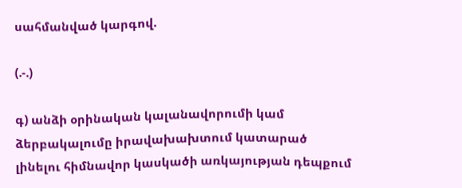սահմանված կարգով.

(.-.)

գ) անձի օրինական կալանավորումի կամ ձերբակալումը իրավախախտում կատարած լինելու հիմնավոր կասկածի առկայության դեպքում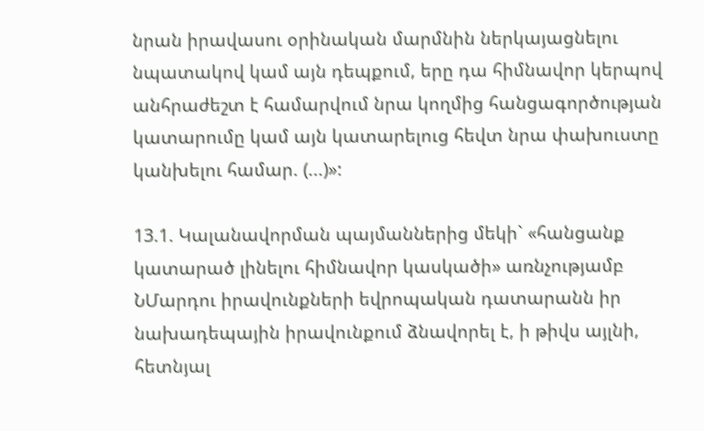նրան իրավասու օրինական մարմնին ներկայացնելու նպատակով կամ այն դեպքում, երը դա հիմնավոր կերպով անհրաժեշտ է համարվում նրա կողմից հանցագործության կատարումը կամ այն կատարելուց հեվտ նրա փախուստը կանխելու համար. (...)»:

13.1. Կալանավորման պայմաններից մեկի` «հանցանք կատարած լինելու հիմնավոր կասկածի» առնչությամբ ՆՄարդու իրավունքների եվրոպական դատարանն իր նախադեպային իրավունքում ձնավորել է, ի թիվս այլնի, հետնյալ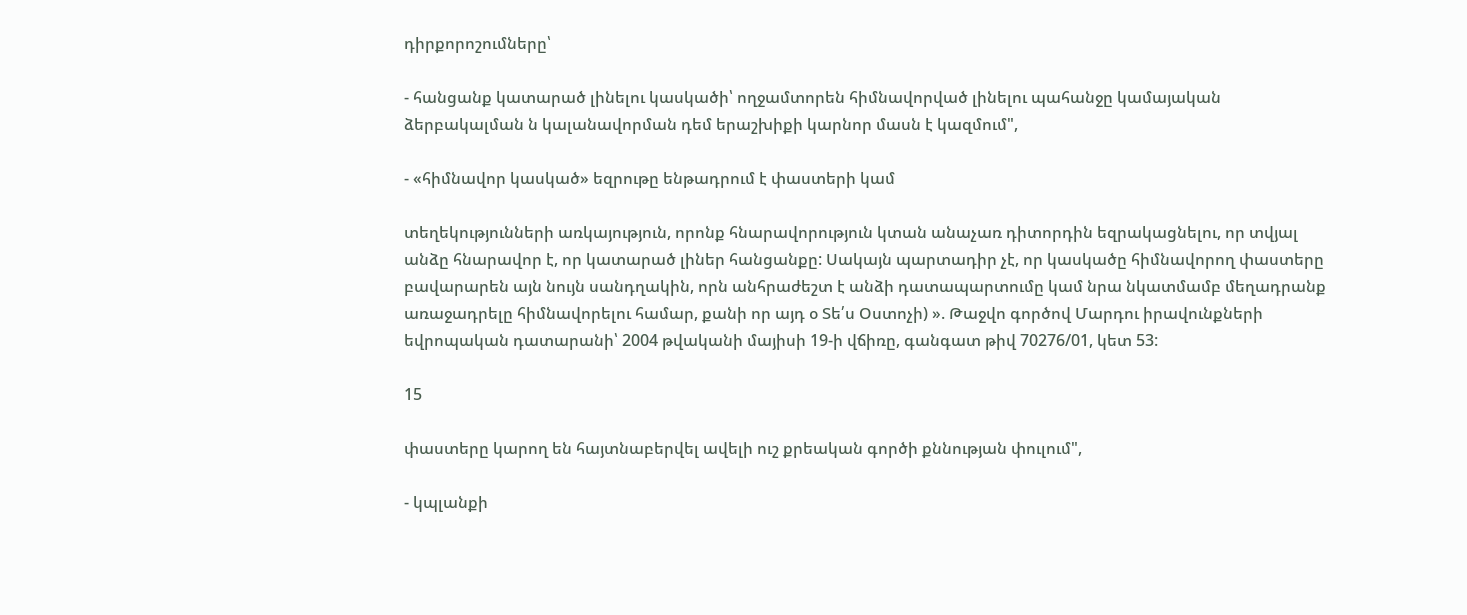դիրքորոշումները՝

- հանցանք կատարած լինելու կասկածի՝ ողջամտորեն հիմնավորված լինելու պահանջը կամայական ձերբակալման ն կալանավորման դեմ երաշխիքի կարնոր մասն է կազմում",

- «հիմնավոր կասկած» եզրութը ենթադրում է փաստերի կամ

տեղեկությունների առկայություն, որոնք հնարավորություն կտան անաչառ դիտորդին եզրակացնելու, որ տվյալ անձը հնարավոր է, որ կատարած լիներ հանցանքը: Սակայն պարտադիր չէ, որ կասկածը հիմնավորող փաստերը բավարարեն այն նույն սանդղակին, որն անհրաժեշտ է անձի դատապարտումը կամ նրա նկատմամբ մեղադրանք առաջադրելը հիմնավորելու համար, քանի որ այդ օ Տե՛ս Օստոչի) ». Թաջվո գործով Մարդու իրավունքների եվրոպական դատարանի՝ 2004 թվականի մայիսի 19-ի վճիռը, գանգատ թիվ 70276/01, կետ 53:

15

փաստերը կարող են հայտնաբերվել ավելի ուշ քրեական գործի քննության փուլում",

- կպլանքի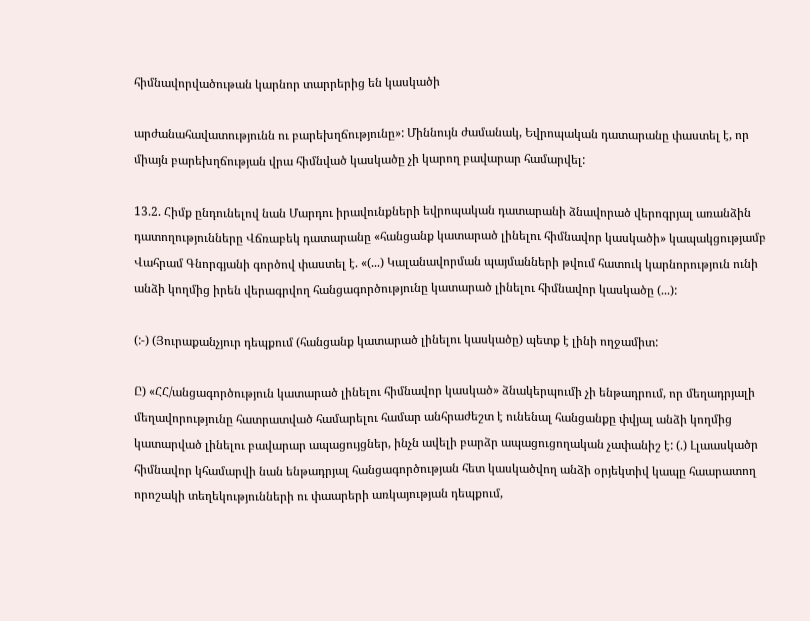հիմնավորվածութան կարնոր տարրերից են կասկածի

արժանահավատությունն ու բարեխղճությունը»: Միննույն ժամանակ, Եվրոպական դատարանը փաստել է, որ միայն բարեխղճության վրա հիմնված կասկածը չի կարող բավարար համարվել:

13.2. Հիմք ընդունելով նան Մարդու իրավունքների եվրոպական դատարանի ձնավորած վերոգրյալ առանձին դատողությունները Վճռաբեկ դատարանը «հանցանք կատարած լինելու հիմնավոր կասկածի» կապակցությամբ Վահրամ Գնորգյանի գործով փաստել է. «(...) Կալանավորման պայմանների թվում հատուկ կարնորություն ունի անձի կողմից իրեն վերագրվող հանցագործությունը կատարած լինելու հիմնավոր կասկածը (...):

(:-) (Յուրաքանչյուր դեպքում (հանցանք կատարած լինելու կասկածը) պետք է լինի ողջամիտ:

Ը) «ՀՀ/անցագործություն կատարած լինելու հիմնավոր կասկած» ձնակերպումի չի ենթադրում, որ մեղադրյալի մեղավորությունը հատրատված համարելու համար անհրաժեշտ է ունենալ հանցանքը փվյալ անձի կողմից կատարված լինելու բավարար ապացույցներ, ինչն ավելի բարձր ապացուցողական չափանիշ է: (.) Լլաասկածր հիմնավոր կհամարվի նան ենթադրյալ հանցագործության հետ կասկածվող անձի օրյեկտիվ կապը հաարատող որոշակի տեղեկությունների ու փաարերի առկայության դեպքում,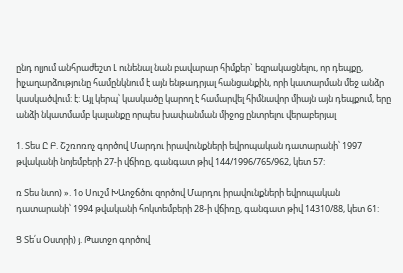ընդ ոլյում անհրաժեշտ Լ ունենալ նան բավարար հիմքեր` եզրակացնելու, որ դեպքը, իլչաղարձությունը համընկնում է այն ենթադրյալ հանցանքին, որի կատարման մեջ անձր կասկածվում: է: Այլ կերպ՝ կասկածը կարող է համարվել հիմնավոր միայն այն դեպքում, երը անձի նկատմամբ կալանքը որպես խափանման միջոց ընտրելու վերաբերյալ

1. Տես Ը Բ. Շշռոռոչ գործով Մարդու իրավունքների եվրոպական դատարանի՝ 1997 թվականի նոյեմբերի 27-ի վճիռը, գանգատ թիվ 144/1996/765/962, կետ 57:

ռ Տես նտո) ». 1օ Սուշմ ԽԱոջճծու զործով Մարդու իրավունքների եվրոպական դատարանի՝ 1994 թվականի հոկտեմբերի 28-ի վճիռը, գանգատ թիվ 14310/88, կետ 61:

Ց Տե՛ս Օստրի) յ. Թատջո գործով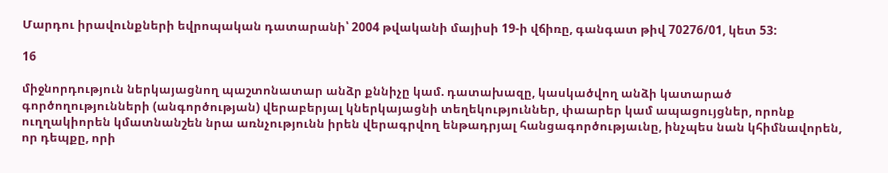Մարդու իրավունքների եվրոպական դատարանի՝ 2004 թվականի մայիսի 19-ի վճիռը, գանգատ թիվ 70276/01, կետ 53:

16

միջնորդություն ներկայացնող պաշտոնատար անձր քննիչը կամ. դատախազը, կասկածվող անձի կատարած գործողությունների (անգործության) վերաբերյալ կներկայացնի տեղեկություններ, փաարեր կամ ապացույցներ, որոնք ուղղակիորեն կմատնանշեն նրա առնչությունն իրեն վերագրվող ենթադրյալ հանցագործությաւնը, ինչպես նան կհիմնավորեն, որ դեպքը, որի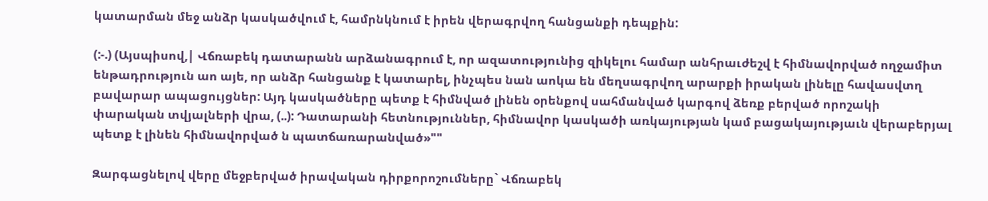կատարման մեջ անձր կասկածվում է, համրնկնում է իրեն վերագրվող հանցանքի դեպքին:

(:-.) (Այսպիսով,| Վճռաբեկ դատարանն արձանագրում է, որ ազատությունից զիկելու համար անհրաւժեշվ է հիմնավորված ողջամիտ ենթադրություն աո այե, որ անձր հանցանք է կատարել, ինչպես նան աոկա են մեղսագրվող արարքի իրական լինելը հավասվտղ բավարար ապացույցներ: Այդ կասկածները պետք է հիմնված լինեն օրենքով սահմանված կարգով ձեռք բերված որոշակի փարական տվյալների վրա, (..): Դատարանի հետնություններ, հիմնավոր կասկածի առկայության կամ բացակայությաւն վերաբերյալ պետք է լինեն հիմնավորված ն պատճառարանված»""

Զարգացնելով վերը մեջբերված իրավական դիրքորոշումները` Վճռաբեկ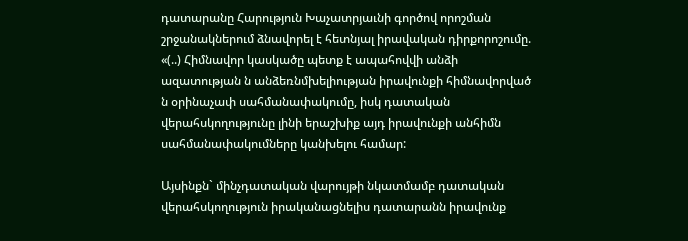դատարանը Հարություն Խաչատրյաւնի գործով որոշման շրջանակներում ձնավորել է հետնյալ իրավական դիրքորոշումը. «(..) Հիմնավոր կասկածը պետք է ապահովվի անձի ազատության ն անձեռնմխելիության իրավունքի հիմնավորված ն օրինաչափ սահմանափակումը, իսկ դատական վերահսկողությունը լինի երաշխիք այդ իրավունքի անհիմն սահմանափակումները կանխելու համար:

Այսինքն` մինչդատական վարույթի նկատմամբ դատական վերահսկողություն իրականացնելիս դատարանն իրավունք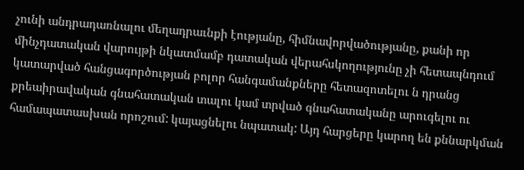չունի անդրադառնալու մեղադրաւնքի էությանը, հիմնավորվածությանը, քանի որ մինչդատական վարույթի նկատմամբ դատական վերահսկողությունը չի հետապնդում կատարված հանցագործության բոլոր հանգամանքները հետազոտելու ն դրանց քրեաիրավական գնահատական տալու կամ տրված գնահատականը արուգելու ու համապատասխան որոշում: կայացնելու նպատակ: Այդ հարցերը կարող են քննարկման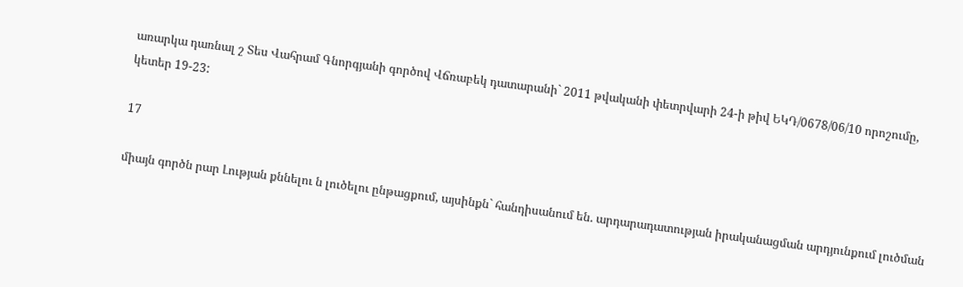առարկա դառնալ շ Տես Վահրամ Գնորգյանի գործով Վճռաբեկ դատարանի` 2011 թվականի փետրվարի 24-ի թիվ ԵԿԴ/0678/06/10 որոշումը, կետեր 19-23:

17

միայն գործն րար Լության քննելու ն լուծելու ընթացքում, այսինքն` հանդիսանում են. արդարադատության իրականացման արդյունքում լուծման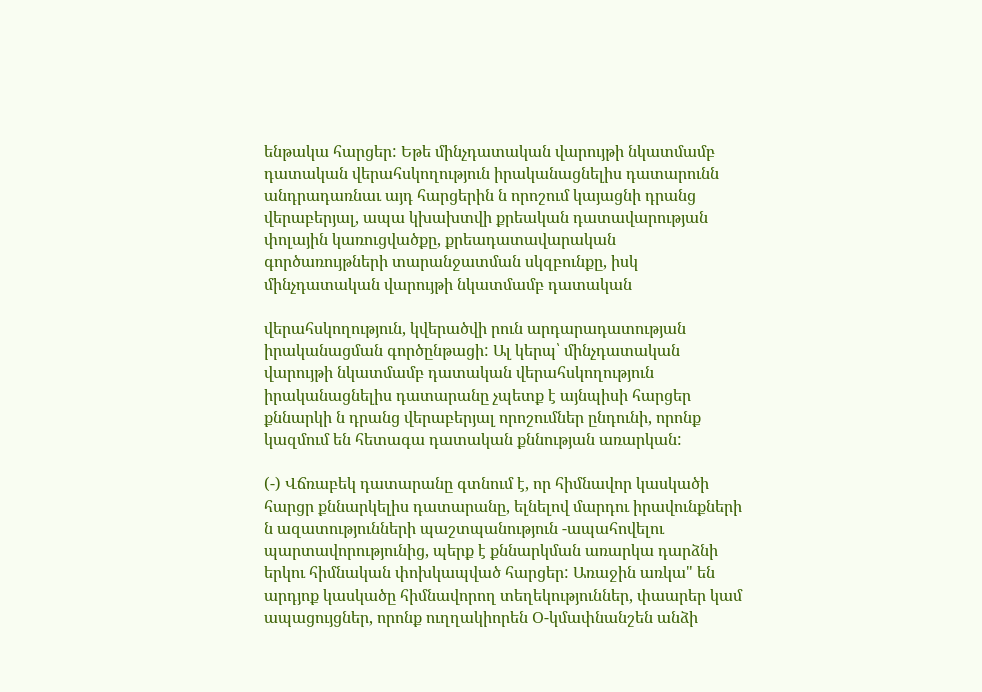ենթակա հարցեր: Եթե մինչդատական վարույթի նկատմամբ դատական վերահսկողություն իրականացնելիս դատարունն անդրադառնաւ այդ հարցերին ն որոշում կայացնի դրանց վերաբերյալ, ապա կխախտվի քրեական դատավարության փոլային կառուցվածքը, քրեադատավարական գործառույթների տարանջատման սկզբունքը, իսկ մինչդատական վարույթի նկատմամբ դատական

վերահսկողություն, կվերածվի րուն արդարադատության իրականացման գործընթացի: Ալ կերպ՝ մինչդատական վարույթի նկատմամբ դատական վերահսկողություն իրականացնելիս դատարանը չպետք է այնպիսի հարցեր քննարկի ն դրանց վերաբերյալ որոշումներ ընդունի, որոնք կազմում են հետագա դատական քննության առարկան:

(-) Վճռաբեկ դատարանը գտնում է, որ հիմնավոր կասկածի հարցր քննարկելիս դատարանը, ելնելով մարդու իրավունքների ն ազատությունների պաշտպանություն -ապահովելու պարտավորությունից, պերք է քննարկման առարկա դարձնի երկու հիմնական փոխկապված հարցեր: Առաջին առկա" են արդյոք կասկածը հիմնավորող տեղեկություններ, փաարեր կամ ապացույցներ, որոնք ուղղակիորեն Օ-կմափնանշեն անձի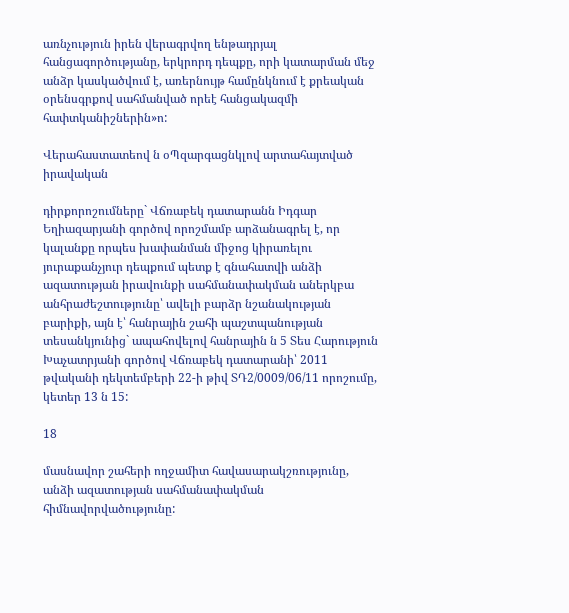առնչություն իրեն վերագրվող ենթադրյալ հանցագործությանը, երկրորդ դեպքը, որի կատարման մեջ անձր կասկածվում է, առերնույթ համընկնում է քրեական օրենսգրքով սահմանված որեէ հանցակազմի հափտկանիշներին»ո:

Վերահաստատեով ն օՊզարգացնկլով արտահայտված իրավական

դիրքորոշումները` Վճռաբեկ դատարանն Իդգար Եղիազարյանի գործով որոշմամբ արձանագրել է, որ կալանքը որպես խափանման միջոց կիրառելու յուրաքանչյուր դեպքում պետք է գնահատվի անձի ազատության իրավունքի սահմանափակման աներկբա անհրաժեշտությունը՝ ավելի բարձր նշանակության բարիքի, այն է՝ հանրային շահի պաշտպանության տեսանկյունից` ապահովելով հանրային ն 5 Տես Հարություն Խաչատրյանի գործով Վճռաբեկ դատարանի՝ 2011 թվականի դեկտեմբերի 22-ի թիվ ՏԴ2/0009/06/11 որոշումը, կետեր 13 ն 15:

18

մասնավոր շահերի ողջամիտ հավասարակշռությունը, անձի ազատության սահմանափակման հիմնավորվածությունը: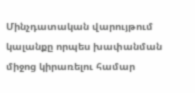Մինչդատական վարույթում կալանքը որպես խափանման միջոց կիրառելու համար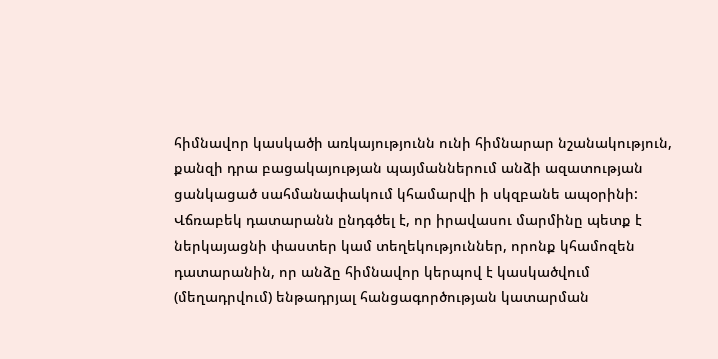հիմնավոր կասկածի առկայությունն ունի հիմնարար նշանակություն, քանզի դրա բացակայության պայմաններում անձի ազատության ցանկացած սահմանափակում կհամարվի ի սկզբանե ապօրինի: Վճռաբեկ դատարանն ընդգծել է, որ իրավասու մարմինը պետք է ներկայացնի փաստեր կամ տեղեկություններ, որոնք կհամոզեն դատարանին, որ անձը հիմնավոր կերպով է կասկածվում (մեղադրվում) ենթադրյալ հանցագործության կատարման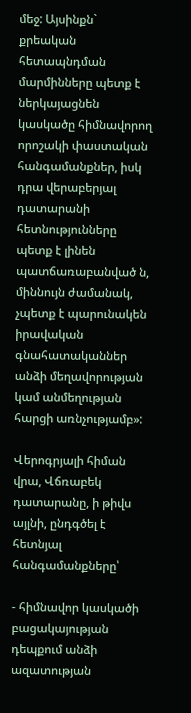մեջ: Այսինքն` քրեական հետապնդման մարմինները պետք է ներկայացնեն կասկածը հիմնավորող որոշակի փաստական հանգամանքներ, իսկ դրա վերաբերյալ դատարանի հետնությունները պետք է լինեն պատճառաբանված ն, միննույն ժամանակ, չպետք է պարունակեն իրավական գնահատականներ անձի մեղավորության կամ անմեղության հարցի առնչությամբ»:

Վերոգրյալի հիման վրա, Վճռաբեկ դատարանը, ի թիվս այլնի, ընդգծել է հետնյալ հանգամանքները՝

- հիմնավոր կասկածի բացակայության դեպքում անձի ազատության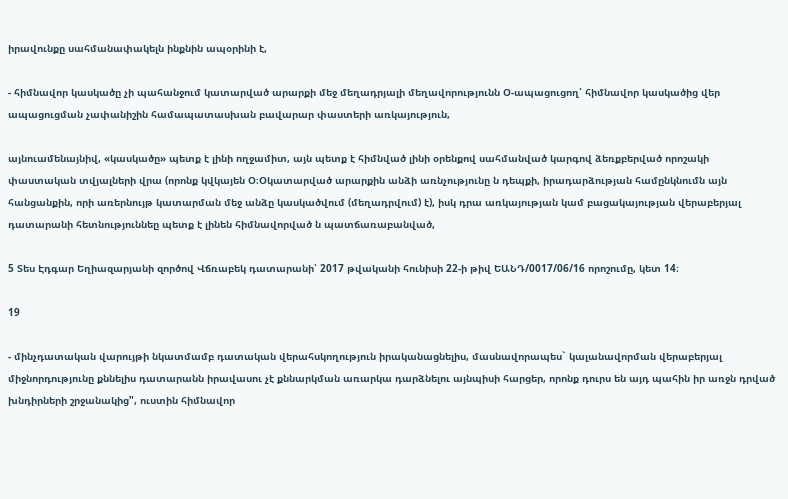իրավունքը սահմանափակելն ինքնին ապօրինի է,

- հիմնավոր կասկածը չի պահանջում կատարված արարքի մեջ մեղադրյալի մեղավորությունն Օ-ապացուցող՝ հիմնավոր կասկածից վեր ապացուցման չափանիշին համապատասխան բավարար փաստերի առկայություն,

այնուամենայնիվ, «կասկածը» պետք է լինի ողջամիտ, այն պետք է հիմնված լինի օրենքով սահմանված կարգով ձեռքբերված որոշակի փաստական տվյալների վրա (որոնք կվկայեն Օ։Օկատարված արարքին անձի առնչությունը ն դեպքի, իրադարձության համընկնումն այն հանցանքին, որի առերնույթ կատարման մեջ անձը կասկածվում (մեղադրվում) է), իսկ դրա առկայության կամ բացակայության վերաբերյալ դատարանի հետնություննեը պետք է լինեն հիմնավորված ն պատճառաբանված,

5 Տես Էդգար Եղիազարյանի զործով Վճռաբեկ դատարանի՝ 2017 թվականի հունիսի 22-ի թիվ ԵԱՆԴ/0017/06/16 որոշումը, կետ 14։

19

- մինչդատական վարույթի նկատմամբ դատական վերահսկողություն իրականացնելիս, մասնավորապես` կալանավորման վերաբերյալ միջնորդությունը քննելիս դատարանն իրավասու չէ քննարկման առարկա դարձնելու այնպիսի հարցեր, որոնք դուրս են այդ պահին իր առջն դրված խնդիրների շրջանակից", ուստին հիմնավոր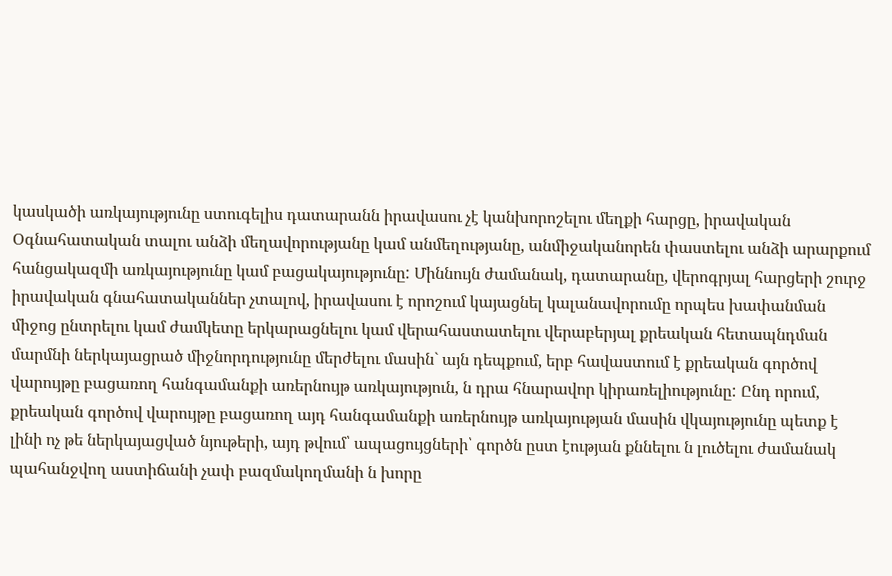կասկածի առկայությունը ստուգելիս դատարանն իրավասու չէ կանխորոշելու մեղքի հարցը, իրավական Օգնահատական տալու անձի մեղավորությանը կամ անմեղությանը, անմիջականորեն փաստելու անձի արարքում հանցակազմի առկայությունը կամ բացակայությունը: Միննույն ժամանակ, դատարանը, վերոգրյալ հարցերի շուրջ իրավական գնահատականներ չտալով, իրավասու է որոշում կայացնել կալանավորումը որպես խափանման միջոց ընտրելու կամ ժամկետը երկարացնելու կամ վերահաստատելու վերաբերյալ քրեական հետապնդման մարմնի ներկայացրած միջնորդությունը մերժելու մասին` այն դեպքում, երբ հավաստում է քրեական գործով վարույթը բացառող հանգամանքի առերնույթ առկայություն, ն դրա հնարավոր կիրառելիությունը: Ընդ որում, քրեական գործով վարույթը բացառող այդ հանգամանքի առերնույթ առկայության մասին վկայությունը պետք է լինի ոչ թե ներկայացված նյութերի, այդ թվում՝ ապացույցների՝ գործն ըստ էության քննելու ն լուծելու ժամանակ պահանջվող աստիճանի չափ բազմակողմանի ն խորը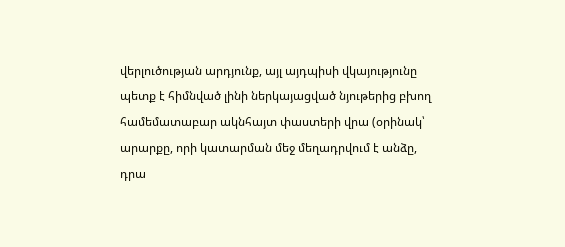վերլուծության արդյունք, այլ այդպիսի վկայությունը պետք է հիմնված լինի ներկայացված նյութերից բխող համեմատաբար ակնհայտ փաստերի վրա (օրինակ՝ արարքը, որի կատարման մեջ մեղադրվում է անձը, դրա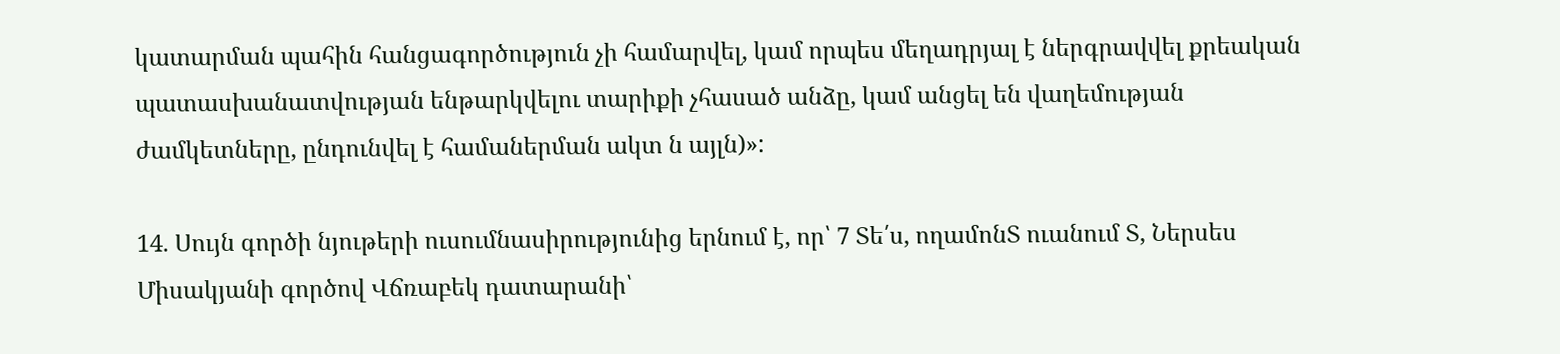կատարման պահին հանցագործություն չի համարվել, կամ որպես մեղադրյալ է ներգրավվել քրեական պատասխանատվության ենթարկվելու տարիքի չհասած անձը, կամ անցել են վաղեմության ժամկետները, ընդունվել է համաներման ակտ ն այլն)»:

14. Սույն գործի նյութերի ուսումնասիրությունից երնում է, որ՝ 7 Տե՛ս, ողամոնՏ ուանում Տ, Ներսես Միսակյանի գործով Վճռաբեկ դատարանի՝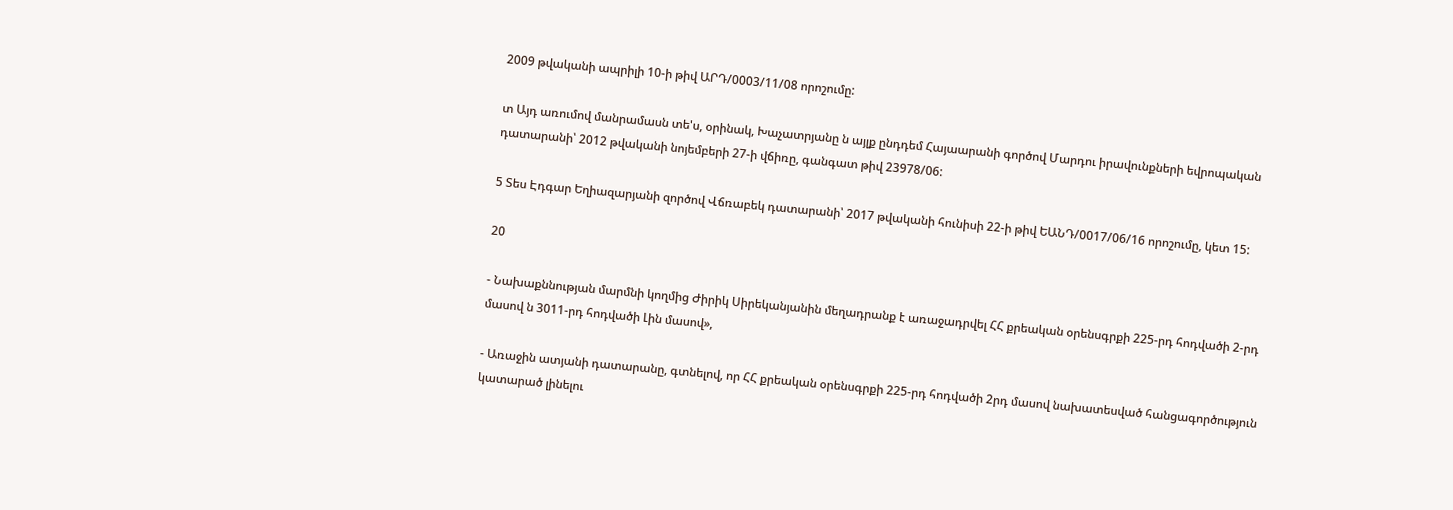2009 թվականի ապրիլի 10-ի թիվ ԱՐԴ/0003/11/08 որոշումը:

տ Այդ առումով մանրամասն տե'ս, օրինակ, Խաչատրյանը ն այլք ընդդեմ Հայաարանի գործով Մարդու իրավունքների եվրոպական դատարանի՝ 2012 թվականի նոյեմբերի 27-ի վճիռը, գանգատ թիվ 23978/06:

5 Տես Էդգար Եղիազարյանի զործով Վճռաբեկ դատարանի՝ 2017 թվականի հունիսի 22-ի թիվ ԵԱՆԴ/0017/06/16 որոշումը, կետ 15:

20

- Նախաքննության մարմնի կողմից Ժիրիկ Սիրեկանյանին մեղադրանք է առաջադրվել ՀՀ քրեական օրենսգրքի 225-րդ հոդվածի 2-րդ մասով ն 3011-րդ հոդվածի Լին մասով»,

- Առաջին ատյանի դատարանը, գտնելով, որ ՀՀ քրեական օրենսգրքի 225-րդ հոդվածի 2րդ մասով նախատեսված հանցագործություն կատարած լինելու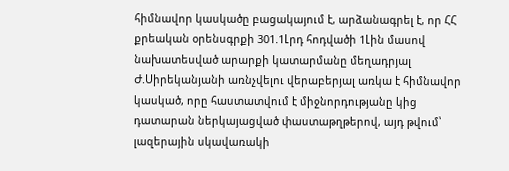հիմնավոր կասկածը բացակայում է, արձանագրել է, որ ՀՀ քրեական օրենսգրքի 301.1Լրդ հոդվածի 1Լին մասով նախատեսված արարքի կատարմանը մեղադրյալ Ժ.Սիրեկանյանի առնչվելու վերաբերյալ առկա է հիմնավոր կասկած, որը հաստատվում է միջնորդությանը կից դատարան ներկայացված փաստաթղթերով, այդ թվում՝ լազերային սկավառակի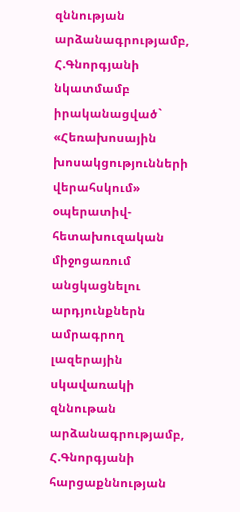զննության արձանագրությամբ, Հ.Գնորգյանի նկատմամբ իրականացված` «Հեռախոսային խոսակցությունների վերահսկում» օպերատիվ-հետախուզական միջոցառում անցկացնելու արդյունքներն ամրագրող լազերային սկավառակի զննութան արձանագրությամբ, Հ.Գնորգյանի հարցաքննության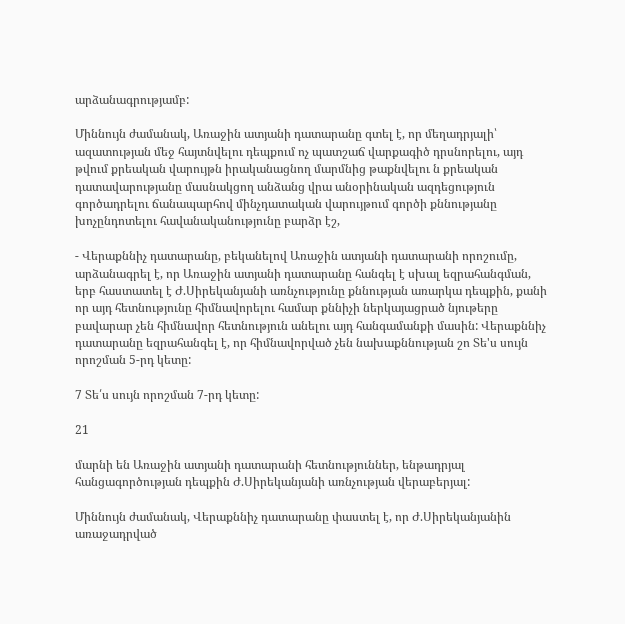արձանագրությամբ:

Միննույն ժամանակ, Առաջին ատյանի դատարանը գտել է, որ մեղադրյալի՝ ազատության մեջ հայտնվելու դեպքում ոչ պատշաճ վարքագիծ դրսնորելու, այդ թվում քրեական վարույթն իրականացնող մարմնից թաքնվելու ն քրեական դատավարությանը մասնակցող անձանց վրա անօրինական ազդեցություն գործադրելու ճանապարհով մինչդատական վարույթում գործի քննությանը խոչընդոտելու հավանականությունը բարձր էշ,

- Վերաքննիչ դատարանը, բեկանելով Առաջին ատյանի դատարանի որոշումը, արձանագրել է, որ Առաջին ատյանի դատարանը հանգել է սխալ եզրահանգման, երբ հաստատել է Ժ.Սիրեկանյանի առնչությունը քննության առարկա դեպքին, քանի որ այդ հետնությունը հիմնավորելու համար քննիչի ներկայացրած նյութերը բավարար չեն հիմնավոր հետնություն անելու այդ հանգամանքի մասին: Վերաքննիչ դատարանը եզրահանգել է, որ հիմնավորված չեն նախաքննության շո Տե'ս սույն որոշման 5-րդ կետը:

7 Տե՛ս սույն որոշման 7-րդ կետը:

21

մարնի են Առաջին ատյանի դատարանի հետնություններ, ենթադրյալ հանցագործության դեպքին Ժ.Սիրեկանյանի առնչության վերաբերյալ:

Միննույն ժամանակ, Վերաքննիչ դատարանը փաստել է, որ Ժ.Սիրեկանյանին առաջադրված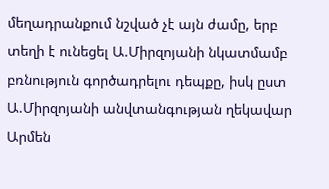մեղադրանքում նշված չէ այն ժամը, երբ տեղի է ունեցել Ա.Միրզոյանի նկատմամբ բռնություն գործադրելու դեպքը, իսկ ըստ Ա.Միրզոյանի անվտանգության ղեկավար Արմեն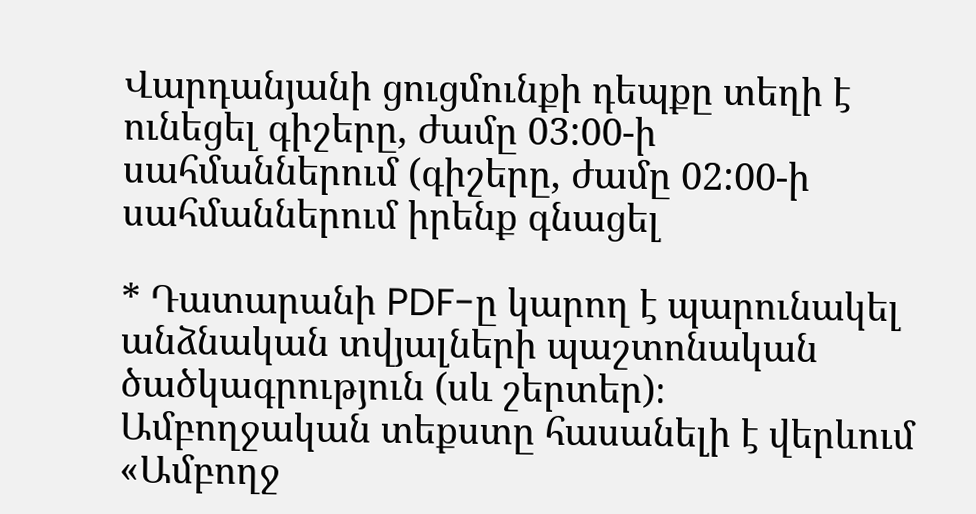Վարդանյանի ցուցմունքի դեպքը տեղի է ունեցել գիշերը, ժամը 03:00-ի սահմաններում (գիշերը, ժամը 02:00-ի սահմաններում իրենք գնացել

* Դատարանի PDF-ը կարող է պարունակել անձնական տվյալների պաշտոնական ծածկագրություն (սև շերտեր)։ Ամբողջական տեքստը հասանելի է վերևում «Ամբողջ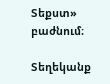Տեքստ» բաժնում։

Տեղեկանք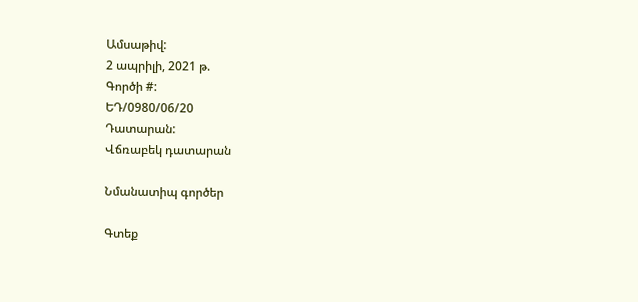Ամսաթիվ:
2 ապրիլի, 2021 թ.
Գործի #:
ԵԴ/0980/06/20
Դատարան:
Վճռաբեկ դատարան

Նմանատիպ գործեր

Գտեք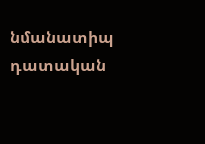նմանատիպ դատական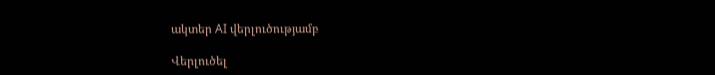ակտեր AI վերլուծությամբ

Վերլուծել